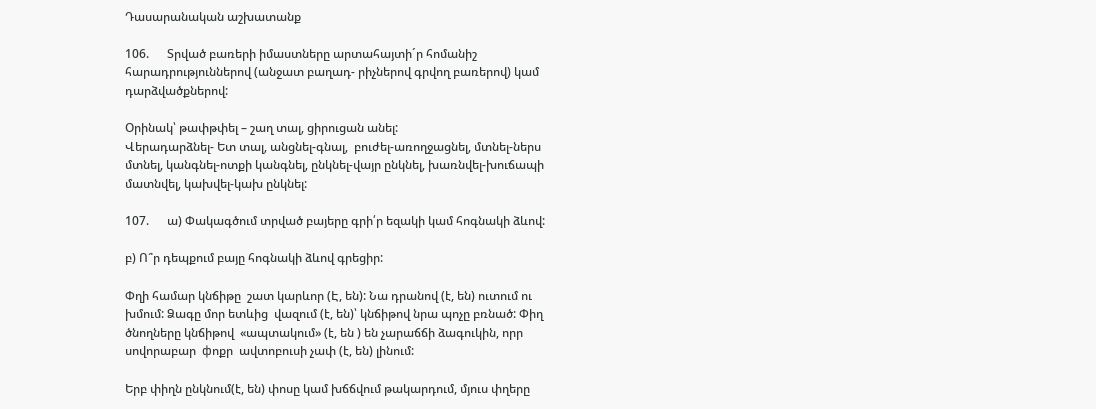Դասարանական աշխատանք

106.      Տրված բառերի իմաստները արտահայտի´ր հոմանիշ հարադրություններով (անջատ բաղադ- րիչներով գրվող բառերով) կամ դարձվածքներով:

Օրինակ՝ թափթփել – շաղ տալ, ցիրուցան անել:
Վերադարձնել- Ետ տալ, անցնել-գնալ,  բուժել-առողջացնել, մտնել-ներս մտնել, կանգնել-ոտքի կանգնել, ընկնել-վայր ընկնել, խառնվել-խուճապի մատնվել, կախվել-կախ ընկնել:

107.      ա) Փակագծում տրված բայերը գրի՛ր եզակի կամ հոգնակի ձևով:

բ) Ո՞ր դեպքում բայը հոգնակի ձևով գրեցիր:

Փղի համար կնճիթը  շատ կարևոր (Է, են): Նա դրանով (է, են) ուտում ու խմում: Ձագը մոր ետևից  վազում (է, են)՝ կնճիթով նրա պոչը բռնած: Փիղ ծնողները կնճիթով  «ապտակում» (է, են ) են չարաճճի ձագուկին, որր սովորաբար  фոքր  ավտոբուսի չափ (է, են) լինում:

Երբ փիղն ընկնում(է, են) փոսը կամ խճճվում թակարդում, մյուս փղերը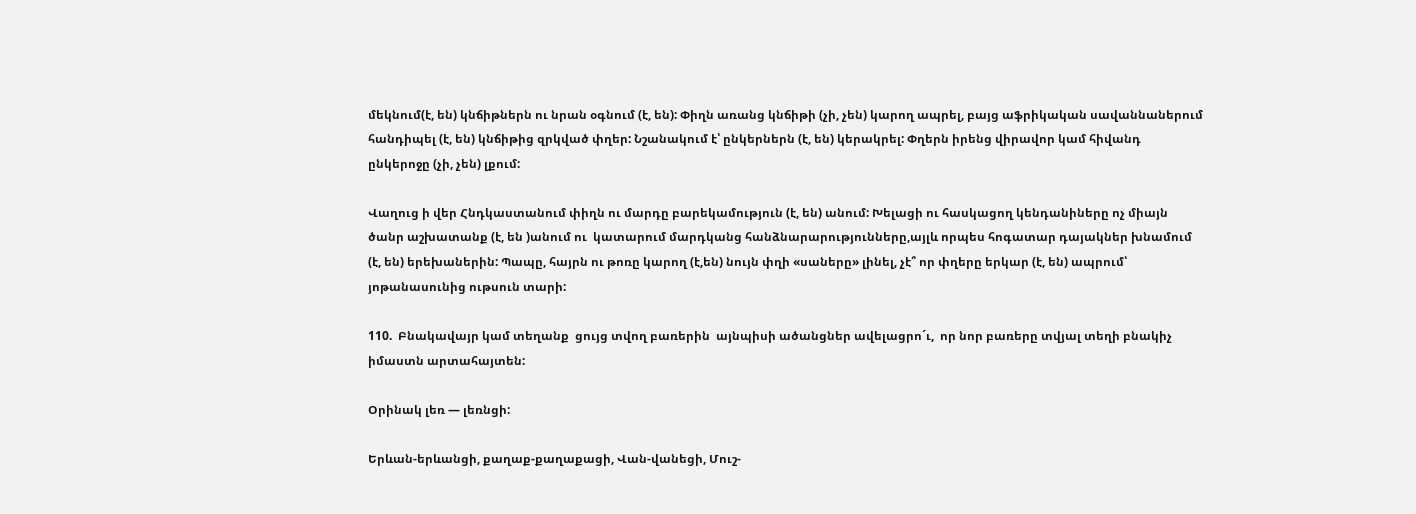մեկնում(է, են) կնճիթներն ու նրան օգնում (է, են): Փիղն առանց կնճիթի (չի, չեն) կարող ապրել, բայց աֆրիկական սավաննաներում հանդիպել (է, են) կնճիթից զրկված փղեր: Նշանակում է՝ ընկերներն (է, են) կերակրել: Փղերն իրենց վիրավոր կամ հիվանդ ընկերոջը (չի, չեն) լքում:

Վաղուց ի վեր Հնդկաստանում փիղն ու մարդը բարեկամություն (է, են) անում: Խելացի ու հասկացող կենդանիները ոչ միայն ծանր աշխատանք (է, են )անում ու  կատարում մարդկանց հանձնարարությունները,այլև որպես հոգատար դայակներ խնամում (է, են) երեխաներին: Պապը, հայրն ու թոռը կարող (է,են) նույն փղի «սաները» լինել, չէ՞ որ փղերը երկար (է, են) ապրում՝ յոթանասունից ութսուն տարի:

110.  Բնակավայր կամ տեղանք  ցույց տվող բառերին  այնպիսի ածանցներ ավելացրո´ւ,  որ նոր բառերը տվյալ տեղի բնակիչ  իմաստն արտահայտեն:

Օրինակ լեռ — լեռնցի:

Երևան-երևանցի, քաղաք-քաղաքացի, Վան-վանեցի, Մուշ-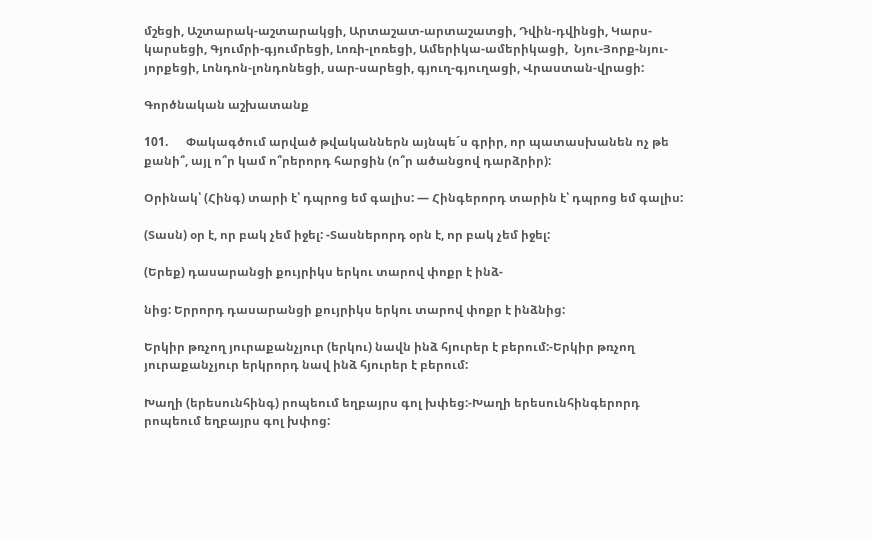մշեցի, Աշտարակ-աշտարակցի, Արտաշատ-արտաշատցի, Դվին-դվինցի, Կարս-կարսեցի, Գյումրի-գյումրեցի, Լոռի-լոռեցի, Ամերիկա-ամերիկացի,  Նյու-Յորք-նյու-յորքեցի, Լոնդոն-լոնդոնեցի, սար-սարեցի, գյուղ-գյուղացի, Վրաստան-վրացի:

Գործնական աշխատանք

101.      Փակագծում արված թվականներն այնպե´ս գրիր, որ պատասխանեն ոչ թե քանի՞, այլ ո՞ր կամ ո՞րերորդ հարցին (ո՞ր ածանցով դարձրիր):

Օրինակ՝ (Հինգ) տարի է՝ դպրոց եմ գալիս: — Հինգերորդ տարին է՝ դպրոց եմ գալիս:

(Տասն) օր է, որ բակ չեմ իջել: -Տասներորդ օրն է, որ բակ չեմ իջել:

(Երեք) դասարանցի քույրիկս երկու տարով փոքր է ինձ-

նից: Երրորդ դասարանցի քույրիկս երկու տարով փոքր է ինձնից:

Երկիր թռչող յուրաքանչյուր (երկու) նավն ինձ հյուրեր է բերում:-Երկիր թռչող յուրաքանչյուր երկրորդ նավ ինձ հյուրեր է բերում:

Խաղի (երեսունհինգ) րոպեում եղբայրս գոլ խփեց:-Խաղի երեսունհինգերորդ րոպեում եղբայրս գոլ խփոց: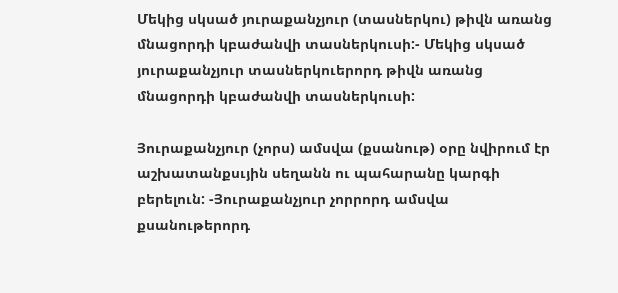Մեկից սկսած յուրաքանչյուր (տասներկու) թիվն առանց մնացորդի կբաժանվի տասներկուսի:- Մեկից սկսած յուրաքանչյուր տասներկուերորդ թիվն առանց մնացորդի կբաժանվի տասներկուսի:

Յուրաքանչյուր (չորս) ամսվա (քսանութ) օրը նվիրում էր աշխատանքսւյին սեղանն ու պահարանը կարգի բերելուն: -Յուրաքանչյուր չորրորդ ամսվա քսանութերորդ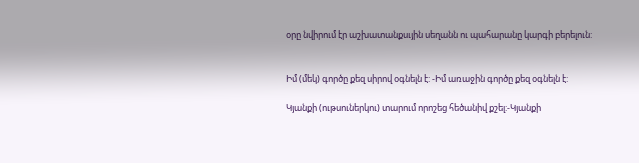օրը նվիրում էր աշխատանքսւյին սեղանն ու պահարանը կարգի բերելուն:


Իմ (մեկ) գործը քեզ սիրով օգնելն է: -Իմ առաջին գործը քեզ օգնելն է:

Կյանքի (ութսուներկու) տարում որոշեց հեծանիվ քշել:-Կյանքի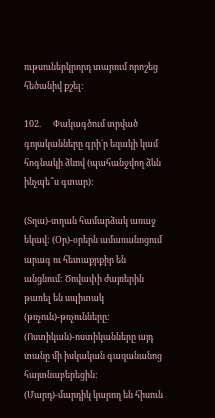ութսուներկրորդ տարում որոշեց հեծանիվ քշել:

102.      Փակագծում տրված գոյականները գրի´ր եզակի կամ հոգնակի ձևով (պահանջվող ձևն ինչպե՞ս գտար):

(Տղա)-տղան համարձակ առաջ եկավ: (Օր)-օրերն ամառանոցում արագ ու հետաքրքիր են անցնում: Ծովափի ժայռերին թառել են սպիտակ (թռչուն)-թռչունները: (Ոստիկան)-ոստիկանները այդ տանը մի իսկական գազանանոց հայտնաբերեցին: (Մարդ)-մարդիկ կարող են հիսուն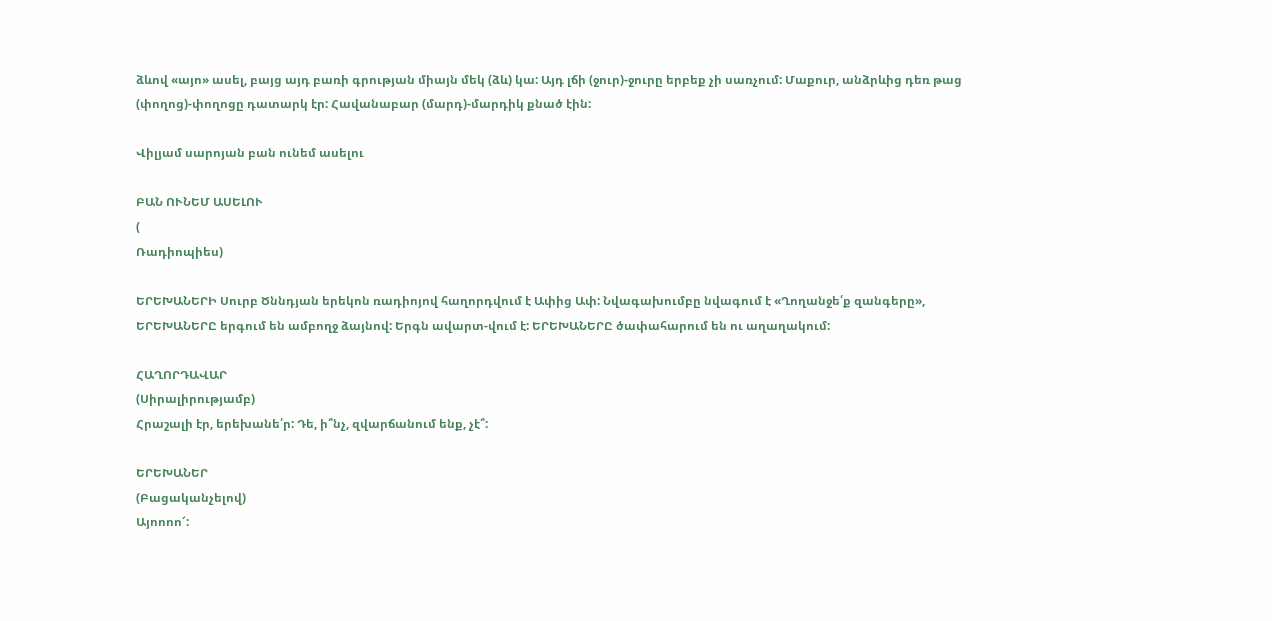ձևով «այո» ասել, բայց այդ բառի գրության միայն մեկ (ձև) կա: Այդ լճի (ջուր)-ջուրը երբեք չի սառչում: Մաքուր, անձրևից դեռ թաց (փողոց)-փողոցը դատարկ էր: Հավանաբար (մարդ)-մարդիկ քնած էին:

Վիլյամ սարոյան բան ունեմ ասելու

ԲԱՆ ՈՒՆԵՄ ԱՍԵԼՈՒ
(
Ռադիոպիես)

ԵՐԵԽԱՆԵՐԻ Սուրբ Ծննդյան երեկոն ռադիոյով հաղորդվում է Ափից Ափ: Նվագախումբը նվագում է «Ղողանջե՛ք զանգերը», ԵՐԵԽԱՆԵՐԸ երգում են ամբողջ ձայնով: Երգն ավարտ-վում է: ԵՐԵԽԱՆԵՐԸ ծափահարում են ու աղաղակում:

ՀԱՂՈՐԴԱՎԱՐ
(Սիրալիրությամբ)
Հրաշալի էր, երեխանե՛ր: Դե, ի՞նչ, զվարճանում ենք, չէ՞:

ԵՐԵԽԱՆԵՐ
(Բացականչելով)
Այոոոո՜: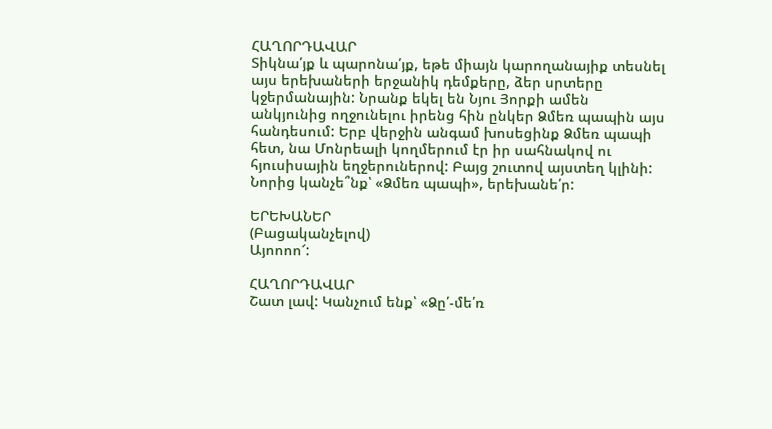ՀԱՂՈՐԴԱՎԱՐ
Տիկնա՛յք և պարոնա՛յք, եթե միայն կարողանայիք տեսնել այս երեխաների երջանիկ դեմքերը, ձեր սրտերը կջերմանային: Նրանք եկել են Նյու Յորքի ամեն անկյունից ողջունելու իրենց հին ընկեր Ձմեռ պապին այս հանդեսում: Երբ վերջին անգամ խոսեցինք Ձմեռ պապի հետ, նա Մոնրեալի կողմերում էր իր սահնակով ու հյուսիսային եղջերուներով: Բայց շուտով այստեղ կլինի: Նորից կանչե՞նք՝ «Ձմեռ պապի», երեխանե՛ր:

ԵՐԵԽԱՆԵՐ
(Բացականչելով)
Այոոոո՜:

ՀԱՂՈՐԴԱՎԱՐ
Շատ լավ: Կանչում ենք՝ «Ձը՛-մե՛ռ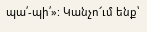պա՛-պի՛»: Կանչո՜ւմ ենք՝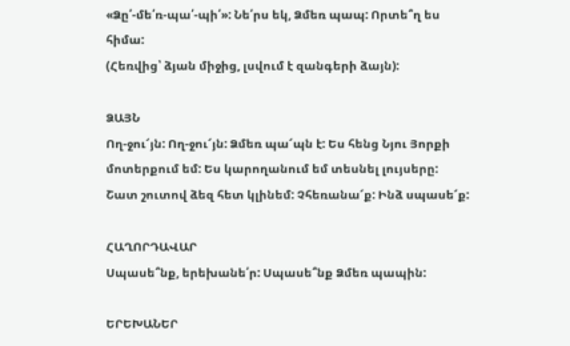«Ձը՛-մե՛ռ-պա՛-պի՛»: Նե՛րս եկ, Ձմեռ պապ: Որտե՞ղ ես հիմա:
(Հեռվից՝ ձյան միջից, լսվում է զանգերի ձայն):

ՁԱՅՆ
Ող-ջու՜յն: Ող-ջու՜յն: Ձմեռ պա՜պն է: Ես հենց Նյու Յորքի մոտերքում եմ: Ես կարողանում եմ տեսնել լույսերը: Շատ շուտով ձեզ հետ կլինեմ: Չհեռանա՜ք: Ինձ սպասե՜ք:

ՀԱՂՈՐԴԱՎԱՐ
Սպասե՞նք, երեխանե՛ր: Սպասե՞նք Ձմեռ պապին:

ԵՐԵԽԱՆԵՐ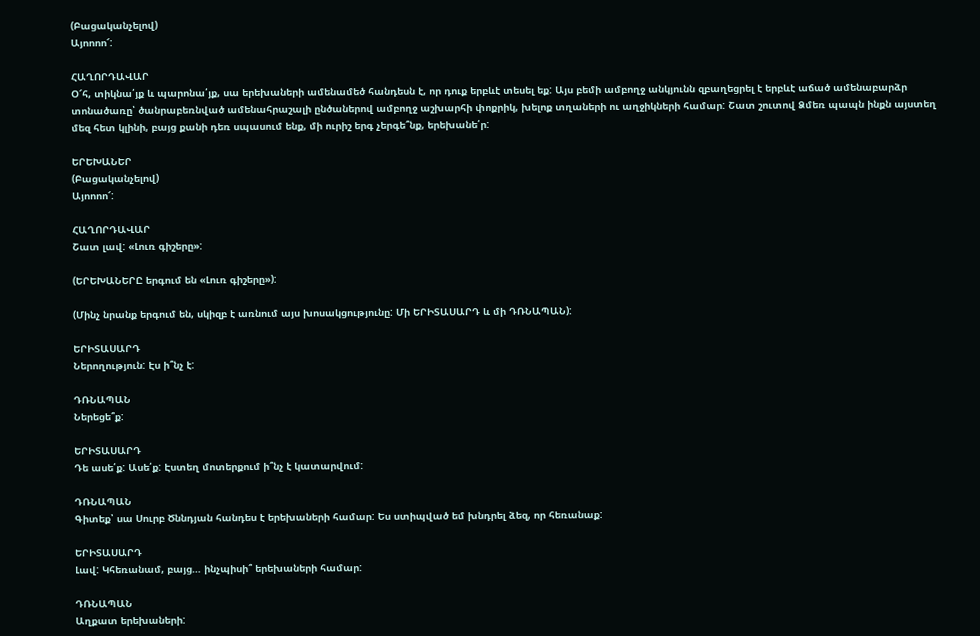(Բացականչելով)
Այոոոո՜:

ՀԱՂՈՐԴԱՎԱՐ
Օ՜հ, տիկնա՛յք և պարոնա՛յք, սա երեխաների ամենամեծ հանդեսն է, որ դուք երբևէ տեսել եք: Այս բեմի ամբողջ անկյունն զբաղեցրել է երբևէ աճած ամենաբարձր տոնածառը՝ ծանրաբեռնված ամենահրաշալի ընծաներով ամբողջ աշխարհի փոքրիկ, խելոք տղաների ու աղջիկների համար: Շատ շուտով Ձմեռ պապն ինքն այստեղ մեզ հետ կլինի, բայց քանի դեռ սպասում ենք, մի ուրիշ երգ չերգե՞նք, երեխանե՛ր:

ԵՐԵԽԱՆԵՐ
(Բացականչելով)
Այոոոո՜:

ՀԱՂՈՐԴԱՎԱՐ
Շատ լավ: «Լուռ գիշերը»:

(ԵՐԵԽԱՆԵՐԸ երգում են «Լուռ գիշերը»):

(Մինչ նրանք երգում են, սկիզբ է առնում այս խոսակցությունը: Մի ԵՐԻՏԱՍԱՐԴ և մի ԴՌՆԱՊԱՆ):

ԵՐԻՏԱՍԱՐԴ
Ներողություն: Էս ի՞նչ է:

ԴՌՆԱՊԱՆ
Ներեցե՞ք:

ԵՐԻՏԱՍԱՐԴ
Դե ասե՛ք: Ասե՛ք: Էստեղ մոտերքում ի՞նչ է կատարվում:

ԴՌՆԱՊԱՆ
Գիտեք՝ սա Սուրբ Ծննդյան հանդես է երեխաների համար: Ես ստիպված եմ խնդրել ձեզ, որ հեռանաք:

ԵՐԻՏԱՍԱՐԴ
Լավ: Կհեռանամ, բայց… ինչպիսի՞ երեխաների համար:

ԴՌՆԱՊԱՆ
Աղքատ երեխաների: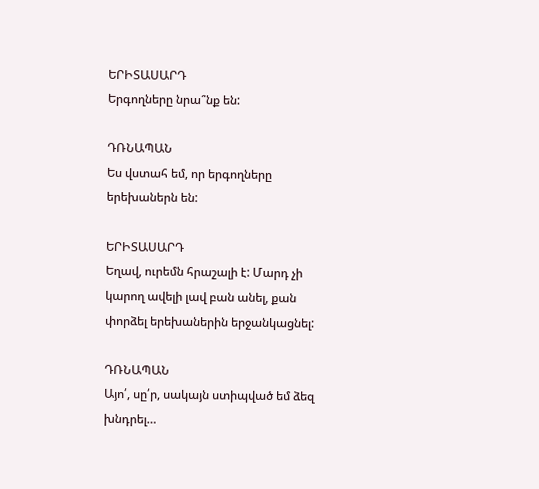ԵՐԻՏԱՍԱՐԴ
Երգողները նրա՞նք են:

ԴՌՆԱՊԱՆ
Ես վստահ եմ, որ երգողները երեխաներն են:

ԵՐԻՏԱՍԱՐԴ
Եղավ, ուրեմն հրաշալի է: Մարդ չի կարող ավելի լավ բան անել, քան փորձել երեխաներին երջանկացնել:

ԴՌՆԱՊԱՆ
Այո՛, սը՛ր, սակայն ստիպված եմ ձեզ խնդրել…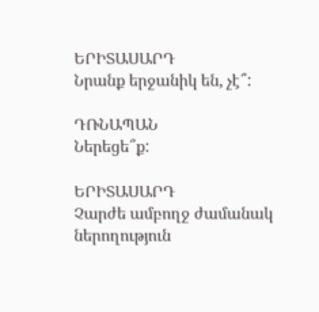ԵՐԻՏԱՍԱՐԴ
Նրանք երջանիկ են, չէ՞:

ԴՌՆԱՊԱՆ
Ներեցե՞ք:

ԵՐԻՏԱՍԱՐԴ
Չարժե ամբողջ ժամանակ ներողություն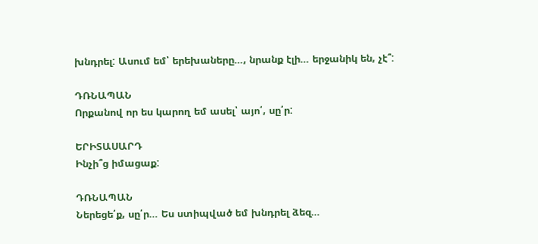խնդրել: Ասում եմ՝ երեխաները…, նրանք էլի… երջանիկ են, չէ՞:

ԴՌՆԱՊԱՆ
Որքանով որ ես կարող եմ ասել՝ այո՛, սը՛ր:

ԵՐԻՏԱՍԱՐԴ
Ինչի՞ց իմացաք:

ԴՌՆԱՊԱՆ
Ներեցե՛ք, սը՛ր… Ես ստիպված եմ խնդրել ձեզ…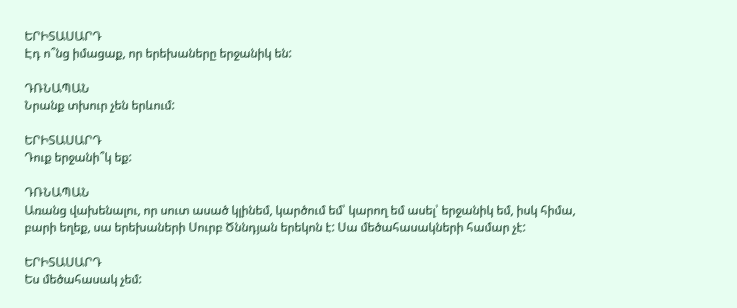ԵՐԻՏԱՍԱՐԴ
Էդ ո՞նց իմացաք, որ երեխաները երջանիկ են:

ԴՌՆԱՊԱՆ
Նրանք տխուր չեն երևում:

ԵՐԻՏԱՍԱՐԴ
Դուք երջանի՞կ եք:

ԴՌՆԱՊԱՆ
Առանց վախենալու, որ սուտ ասած կլինեմ, կարծում եմ՝ կարող եմ ասել՝ երջանիկ եմ, իսկ հիմա, բարի եղեք, սա երեխաների Սուրբ Ծննդյան երեկոն է: Սա մեծահասակների համար չէ:

ԵՐԻՏԱՍԱՐԴ
Ես մեծահասակ չեմ: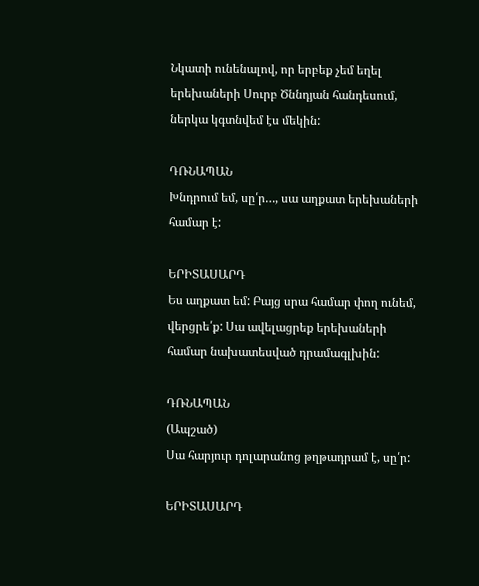Նկատի ունենալով, որ երբեք չեմ եղել երեխաների Սուրբ Ծննդյան հանդեսում, ներկա կգտնվեմ էս մեկին:

ԴՌՆԱՊԱՆ
Խնդրում եմ, սը՛ր…, սա աղքատ երեխաների համար է:

ԵՐԻՏԱՍԱՐԴ
Ես աղքատ եմ: Բայց սրա համար փող ունեմ, վերցրե՛ք: Սա ավելացրեք երեխաների համար նախատեսված դրամագլխին:

ԴՌՆԱՊԱՆ
(Ապշած)
Սա հարյուր դոլարանոց թղթադրամ է, սը՛ր:

ԵՐԻՏԱՍԱՐԴ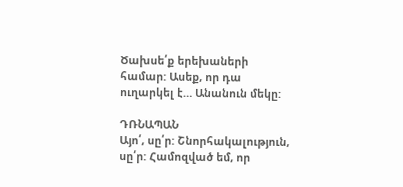Ծախսե՛ք երեխաների համար: Ասեք, որ դա ուղարկել է… Անանուն մեկը:

ԴՌՆԱՊԱՆ
Այո՛, սը՛ր: Շնորհակալություն, սը՛ր: Համոզված եմ, որ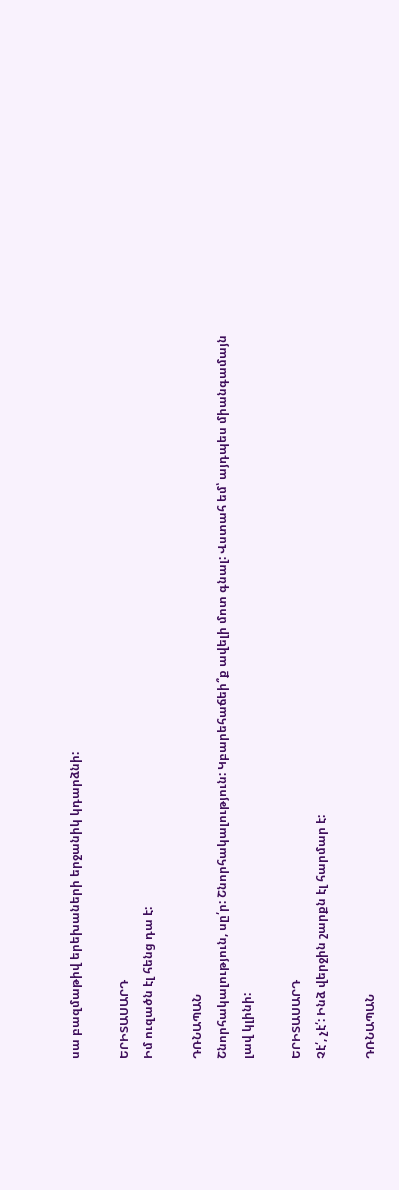սա բազմաթիվ երեխաների երջանիկ կդարձնի:

ԵՐԻՏԱՍԱՐԴ
Իմ ուզածն էլ հենց դա է:

ԴՌՆԱՊԱՆ
Շնորհակալություն, սը՛ր: Շնորհակալություն: Կբարեհաճեի՞ք ավելի մոտ գնալ: Վստահ եմ՝ այդպես միանգամայն լավ կլինի:

ԵՐԻՏԱՍԱՐԴ
Չէ՛, չէ՛: Ինձ վերջին շարքն էլ հարմար է:

ԴՌՆԱՊԱՆ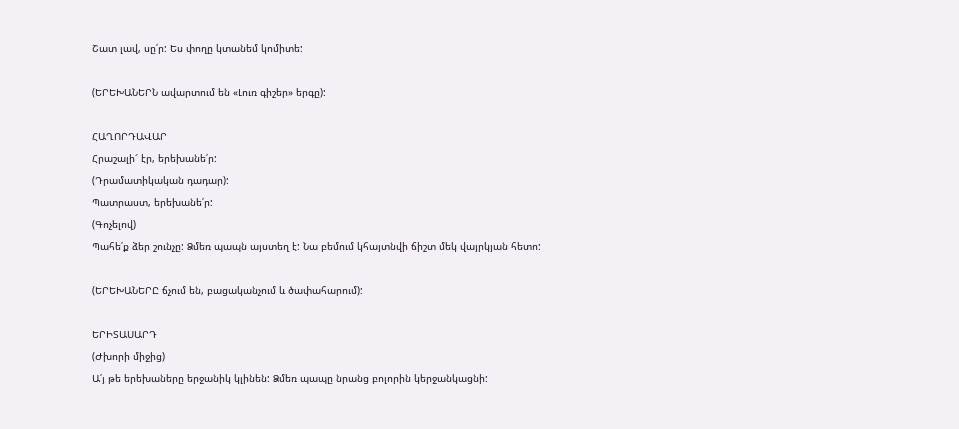Շատ լավ, սը՛ր: Ես փողը կտանեմ կոմիտե:

(ԵՐԵԽԱՆԵՐՆ ավարտում են «Լուռ գիշեր» երգը):

ՀԱՂՈՐԴԱՎԱՐ
Հրաշալի՜ էր, երեխանե՛ր:
(Դրամատիկական դադար):
Պատրաստ, երեխանե՛ր:
(Գոչելով)
Պահե՛ք ձեր շունչը: Ձմեռ պապն այստեղ է: Նա բեմում կհայտնվի ճիշտ մեկ վայրկյան հետո:

(ԵՐԵԽԱՆԵՐԸ ճչում են, բացականչում և ծափահարում):

ԵՐԻՏԱՍԱՐԴ
(Ժխորի միջից)
Ա՛յ թե երեխաները երջանիկ կլինեն: Ձմեռ պապը նրանց բոլորին կերջանկացնի: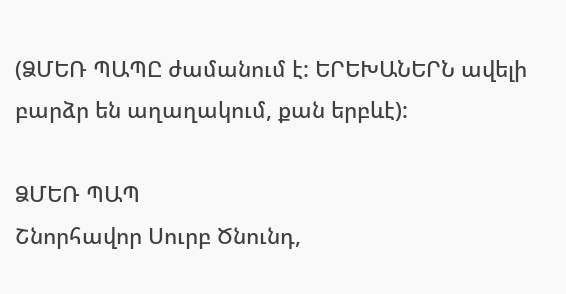(ՁՄԵՌ ՊԱՊԸ ժամանում է: ԵՐԵԽԱՆԵՐՆ ավելի բարձր են աղաղակում, քան երբևէ):

ՁՄԵՌ ՊԱՊ
Շնորհավոր Սուրբ Ծնունդ,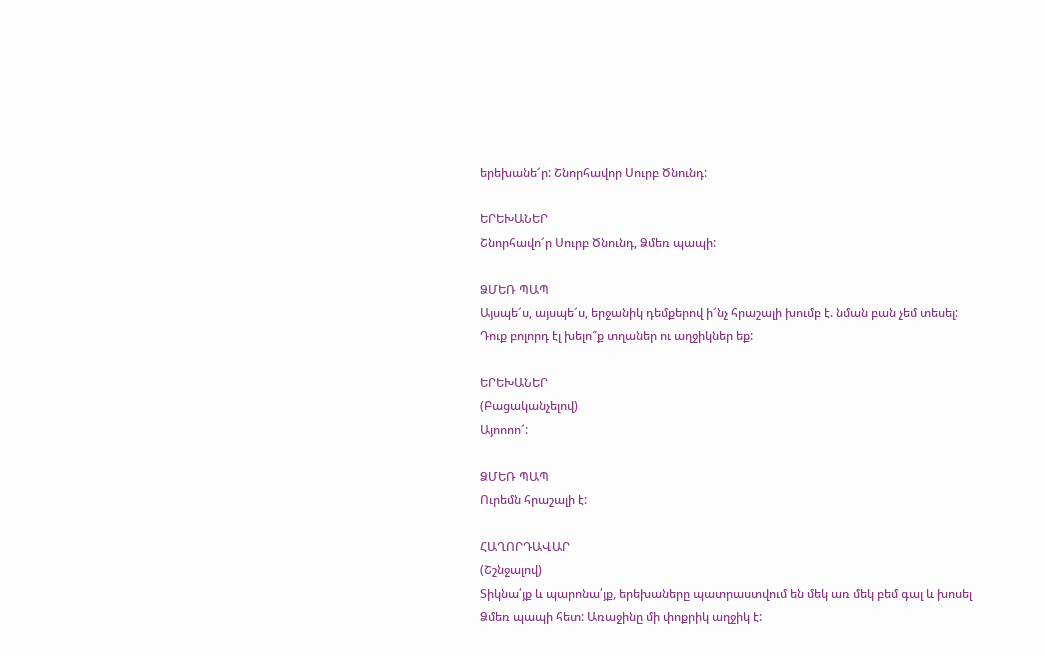երեխանե՜ր: Շնորհավոր Սուրբ Ծնունդ:

ԵՐԵԽԱՆԵՐ
Շնորհավո՜ր Սուրբ Ծնունդ, Ձմեռ պապի:

ՁՄԵՌ ՊԱՊ
Այսպե՜ս, այսպե՜ս, երջանիկ դեմքերով ի՜նչ հրաշալի խումբ է. նման բան չեմ տեսել: Դուք բոլորդ էլ խելո՞ք տղաներ ու աղջիկներ եք:

ԵՐԵԽԱՆԵՐ
(Բացականչելով)
Այոոոո՜:

ՁՄԵՌ ՊԱՊ
Ուրեմն հրաշալի է:

ՀԱՂՈՐԴԱՎԱՐ
(Շշնջալով)
Տիկնա՛յք և պարոնա՛յք, երեխաները պատրաստվում են մեկ առ մեկ բեմ գալ և խոսել Ձմեռ պապի հետ: Առաջինը մի փոքրիկ աղջիկ է: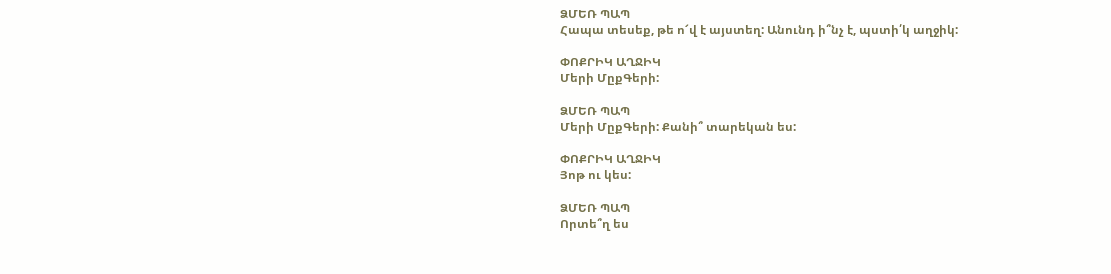ՁՄԵՌ ՊԱՊ
Հապա տեսեք, թե ո՜վ է այստեղ: Անունդ ի՞նչ է, պստի՛կ աղջիկ:

ՓՈՔՐԻԿ ԱՂՋԻԿ
Մերի ՄըքԳերի:

ՁՄԵՌ ՊԱՊ
Մերի ՄըքԳերի: Քանի՞ տարեկան ես:

ՓՈՔՐԻԿ ԱՂՋԻԿ
Յոթ ու կես:

ՁՄԵՌ ՊԱՊ
Որտե՞ղ ես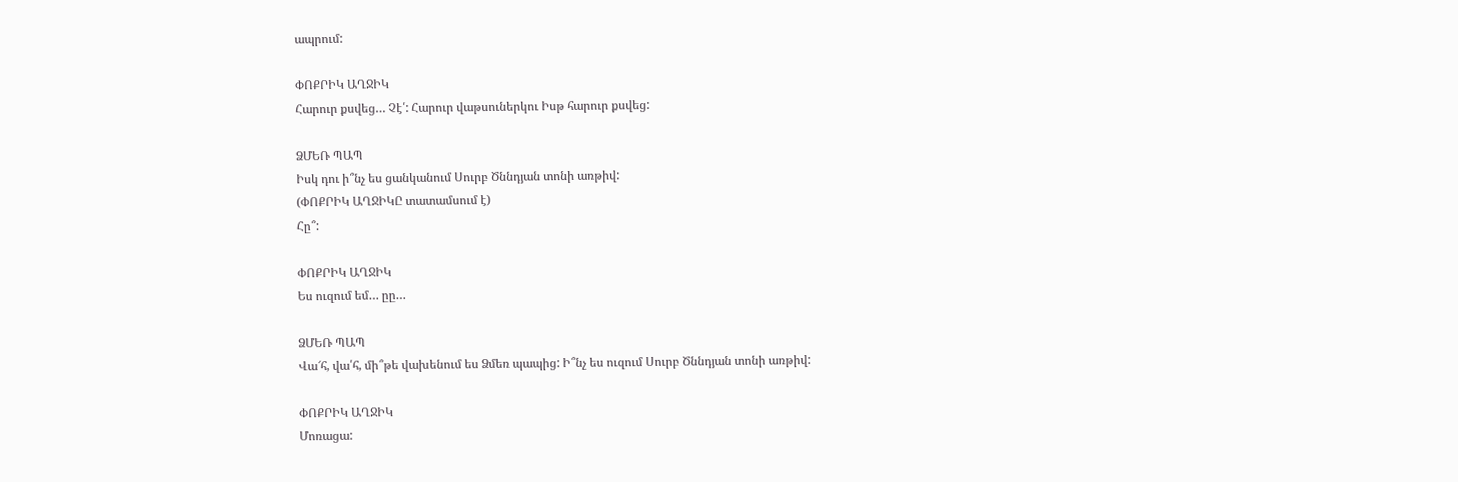ապրում:

ՓՈՔՐԻԿ ԱՂՋԻԿ
Հարուր քսվեց… Չէ՛: Հարուր վաթսուներկու Իսթ հարուր քսվեց:

ՁՄԵՌ ՊԱՊ
Իսկ դու ի՞նչ ես ցանկանում Սուրբ Ծննդյան տոնի առթիվ:
(ՓՈՔՐԻԿ ԱՂՋԻԿԸ տատամսում է)
Հը՞:

ՓՈՔՐԻԿ ԱՂՋԻԿ
Ես ուզում եմ… ըը…

ՁՄԵՌ ՊԱՊ
Վա՜հ, վա՛հ, մի՞թե վախենում ես Ձմեռ պապից: Ի՞նչ ես ուզում Սուրբ Ծննդյան տոնի առթիվ:

ՓՈՔՐԻԿ ԱՂՋԻԿ
Մոռացա: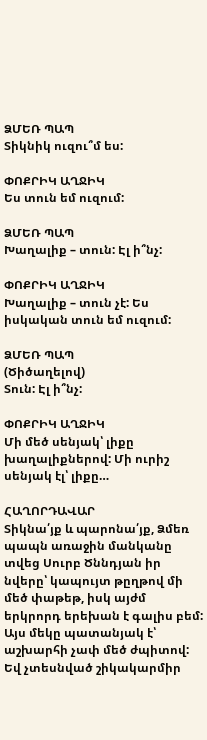ՁՄԵՌ ՊԱՊ
Տիկնիկ ուզու՞մ ես:

ՓՈՔՐԻԿ ԱՂՋԻԿ
Ես տուն եմ ուզում:

ՁՄԵՌ ՊԱՊ
Խաղալիք – տուն: Էլ ի՞նչ:

ՓՈՔՐԻԿ ԱՂՋԻԿ
Խաղալիք – տուն չէ: Ես իսկական տուն եմ ուզում:

ՁՄԵՌ ՊԱՊ
(Ծիծաղելով)
Տուն: Էլ ի՞նչ:

ՓՈՔՐԻԿ ԱՂՋԻԿ
Մի մեծ սենյակ՝ լիքը խաղալիքներով: Մի ուրիշ սենյակ էլ՝ լիքը…

ՀԱՂՈՐԴԱՎԱՐ
Տիկնա՛յք և պարոնա՛յք, Ձմեռ պապն առաջին մանկանը տվեց Սուրբ Ծննդյան իր նվերը՝ կապույտ թըղթով մի մեծ փաթեթ, իսկ այժմ երկրորդ երեխան է գալիս բեմ: Այս մեկը պատանյակ է՝ աշխարհի չափ մեծ ժպիտով: Եվ չտեսնված շիկակարմիր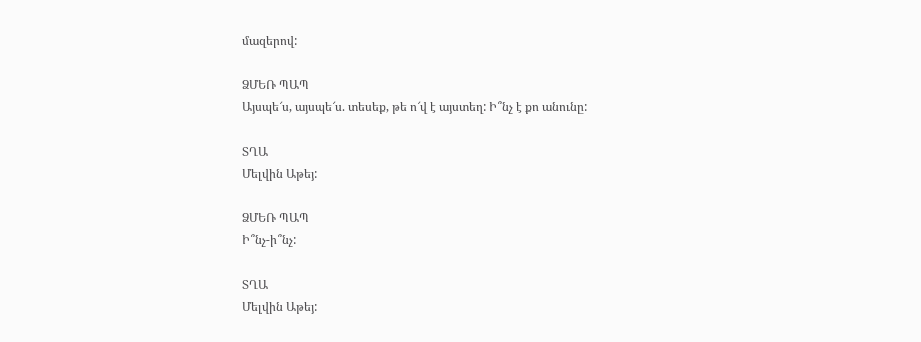մազերով:

ՁՄԵՌ ՊԱՊ
Այսպե՜ս, այսպե՜ս. տեսեք, թե ո՜վ է այստեղ: Ի՞նչ է քո անունը:

ՏՂԱ
Մելվին Աթեյ:

ՁՄԵՌ ՊԱՊ
Ի՞նչ-ի՞նչ:

ՏՂԱ
Մելվին Աթեյ: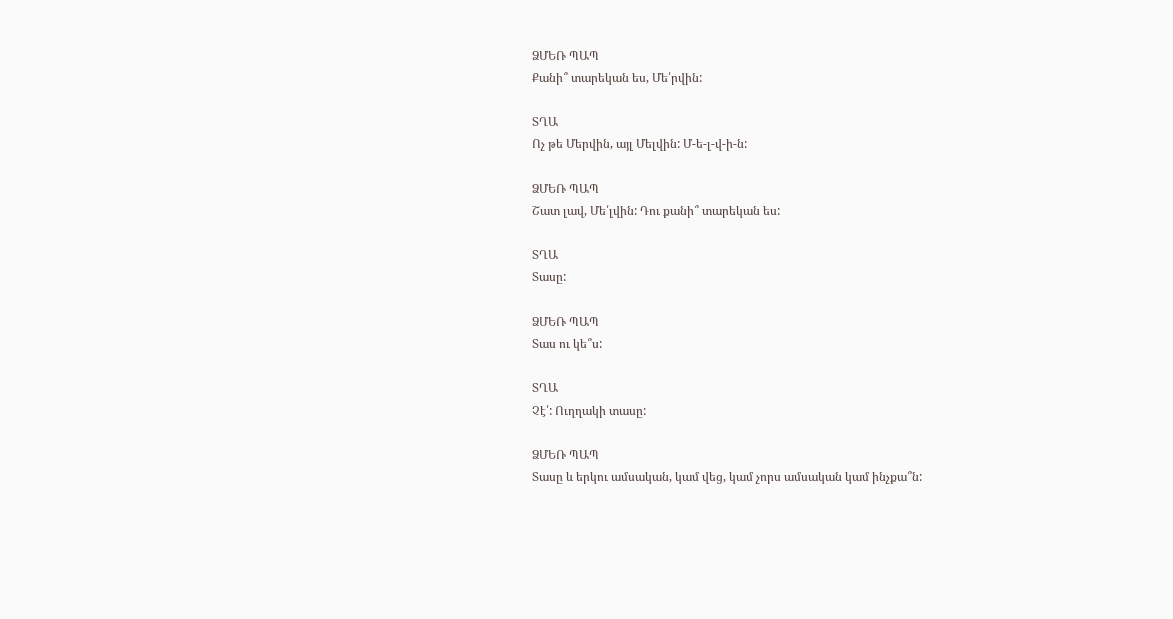ՁՄԵՌ ՊԱՊ
Քանի՞ տարեկան ես, Մե՛րվին:

ՏՂԱ
Ոչ թե Մերվին, այլ Մելվին: Մ-ե-լ-վ-ի-ն:

ՁՄԵՌ ՊԱՊ
Շատ լավ, Մե՛լվին: Դու քանի՞ տարեկան ես:

ՏՂԱ
Տասը:

ՁՄԵՌ ՊԱՊ
Տաս ու կե՞ս:

ՏՂԱ
Չէ՛: Ուղղակի տասը:

ՁՄԵՌ ՊԱՊ
Տասը և երկու ամսական, կամ վեց, կամ չորս ամսական կամ ինչքա՞ն: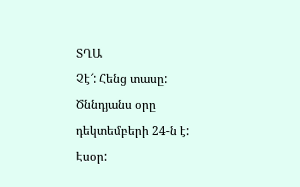ՏՂԱ
Չէ՜: Հենց տասը: Ծննդյանս օրը դեկտեմբերի 24-ն է: Էսօր: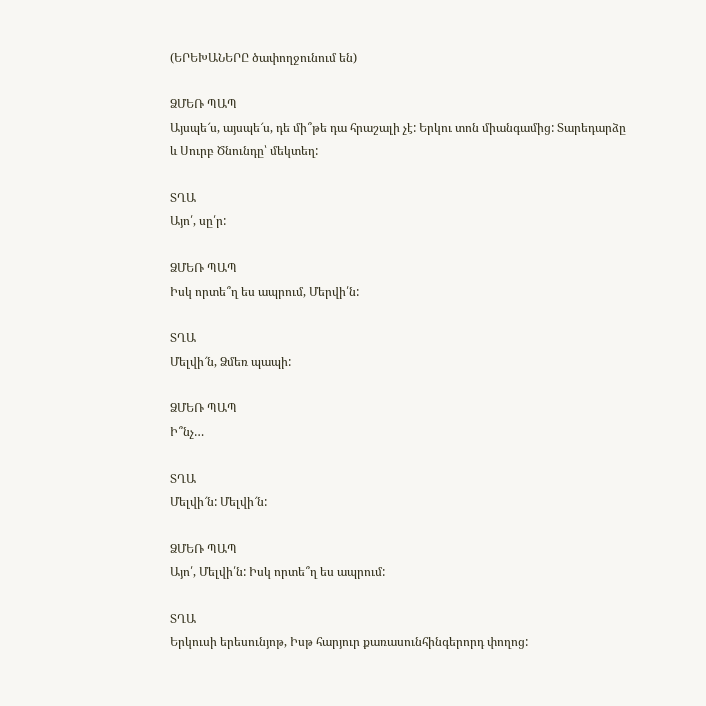(ԵՐԵԽԱՆԵՐԸ ծափողջունում են)

ՁՄԵՌ ՊԱՊ
Այսպե՜ս, այսպե՜ս, դե մի՞թե դա հրաշալի չէ: Երկու տոն միանգամից: Տարեդարձը և Սուրբ Ծնունդը՝ մեկտեղ:

ՏՂԱ
Այո՛, սը՛ր:

ՁՄԵՌ ՊԱՊ
Իսկ որտե՞ղ ես ապրում, Մերվի՛ն:

ՏՂԱ
Մելվի՜ն, Ձմեռ պապի:

ՁՄԵՌ ՊԱՊ
Ի՞նչ…

ՏՂԱ
Մելվի՜ն: Մելվի՜ն:

ՁՄԵՌ ՊԱՊ
Այո՛, Մելվի՛ն: Իսկ որտե՞ղ ես ապրում:

ՏՂԱ
Երկուսի երեսունյոթ, Իսթ հարյուր քառասունհինգերորդ փողոց: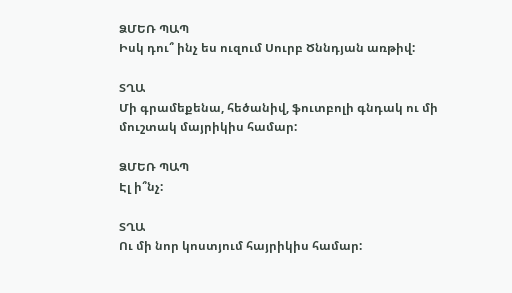ՁՄԵՌ ՊԱՊ
Իսկ դու՞ ինչ ես ուզում Սուրբ Ծննդյան առթիվ:

ՏՂԱ
Մի գրամեքենա, հեծանիվ, ֆուտբոլի գնդակ ու մի մուշտակ մայրիկիս համար:

ՁՄԵՌ ՊԱՊ
Էլ ի՞նչ:

ՏՂԱ
Ու մի նոր կոստյում հայրիկիս համար: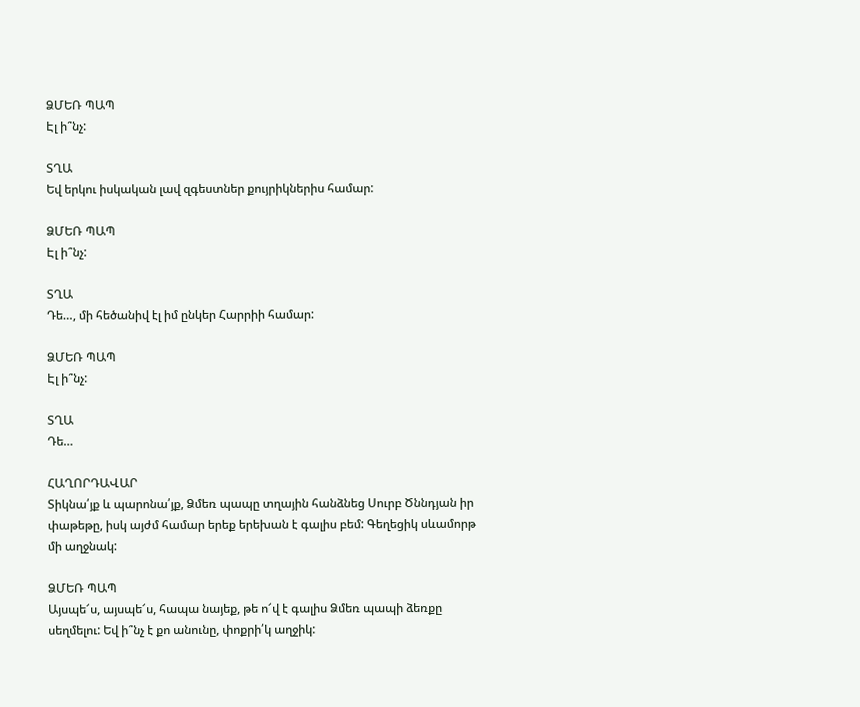ՁՄԵՌ ՊԱՊ
Էլ ի՞նչ:

ՏՂԱ
Եվ երկու իսկական լավ զգեստներ քույրիկներիս համար:

ՁՄԵՌ ՊԱՊ
Էլ ի՞նչ:

ՏՂԱ
Դե…, մի հեծանիվ էլ իմ ընկեր Հարրիի համար:

ՁՄԵՌ ՊԱՊ
Էլ ի՞նչ:

ՏՂԱ
Դե…

ՀԱՂՈՐԴԱՎԱՐ
Տիկնա՛յք և պարոնա՛յք, Ձմեռ պապը տղային հանձնեց Սուրբ Ծննդյան իր փաթեթը, իսկ այժմ համար երեք երեխան է գալիս բեմ: Գեղեցիկ սևամորթ մի աղջնակ:

ՁՄԵՌ ՊԱՊ
Այսպե՜ս, այսպե՜ս, հապա նայեք, թե ո՜վ է գալիս Ձմեռ պապի ձեռքը սեղմելու: Եվ ի՞նչ է քո անունը, փոքրի՛կ աղջիկ: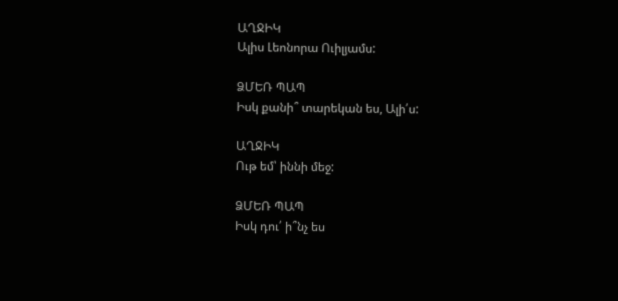ԱՂՋԻԿ
Ալիս Լեոնորա Ուիլյամս:

ՁՄԵՌ ՊԱՊ
Իսկ քանի՞ տարեկան ես, Ալի՛ս:

ԱՂՋԻԿ
Ութ եմ՝ իննի մեջ:

ՁՄԵՌ ՊԱՊ
Իսկ դու՛ ի՞նչ ես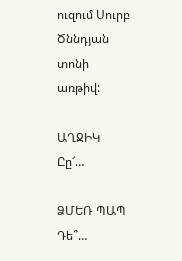ուզում Սուրբ Ծննդյան տոնի առթիվ:

ԱՂՋԻԿ
Ըը՜…

ՁՄԵՌ ՊԱՊ
Դե՞…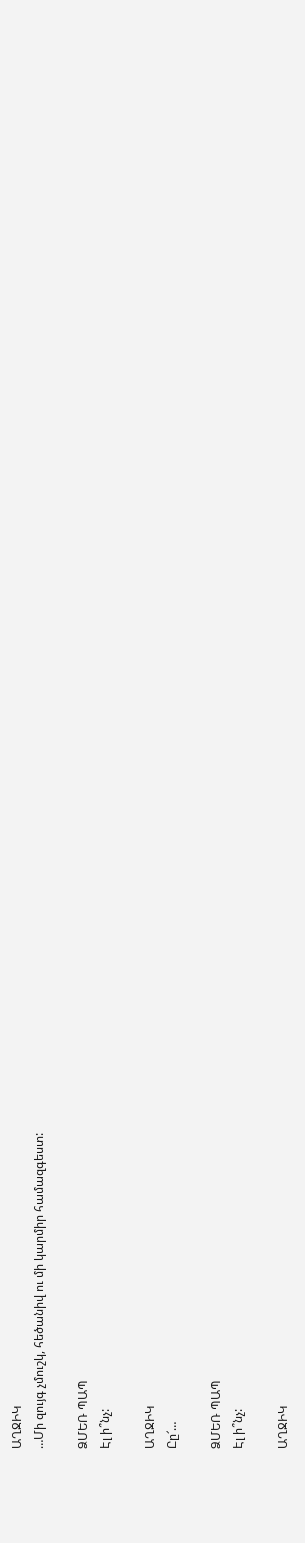ԱՂՋԻԿ
…Մի զույգ չմուշկ, հեծանիվ ու մի կարմիր համազգեստ:

ՁՄԵՌ ՊԱՊ
Էլ ի՞նչ:

ԱՂՋԻԿ
Ըը՜…

ՁՄԵՌ ՊԱՊ
Էլ ի՞նչ:

ԱՂՋԻԿ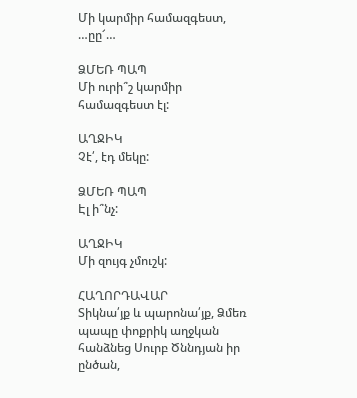Մի կարմիր համազգեստ, …ըը՜…

ՁՄԵՌ ՊԱՊ
Մի ուրի՞շ կարմիր համազգեստ էլ:

ԱՂՋԻԿ
Չէ՛, էդ մեկը:

ՁՄԵՌ ՊԱՊ
Էլ ի՞նչ:

ԱՂՋԻԿ
Մի զույգ չմուշկ:

ՀԱՂՈՐԴԱՎԱՐ
Տիկնա՛յք և պարոնա՛յք, Ձմեռ պապը փոքրիկ աղջկան հանձնեց Սուրբ Ծննդյան իր ընծան,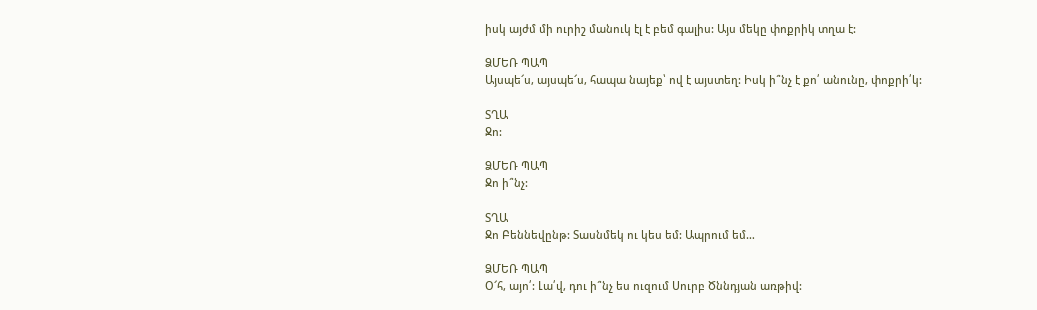իսկ այժմ մի ուրիշ մանուկ էլ է բեմ գալիս: Այս մեկը փոքրիկ տղա է:

ՁՄԵՌ ՊԱՊ
Այսպե՜ս, այսպե՜ս, հապա նայեք՝ ով է այստեղ: Իսկ ի՞նչ է քո՛ անունը, փոքրի՛կ:

ՏՂԱ
Ջո:

ՁՄԵՌ ՊԱՊ
Ջո ի՞նչ:

ՏՂԱ
Ջո Բեննեվընթ: Տասնմեկ ու կես եմ: Ապրում եմ…

ՁՄԵՌ ՊԱՊ
Օ՜հ, այո՛: Լա՛վ, դու ի՞նչ ես ուզում Սուրբ Ծննդյան առթիվ: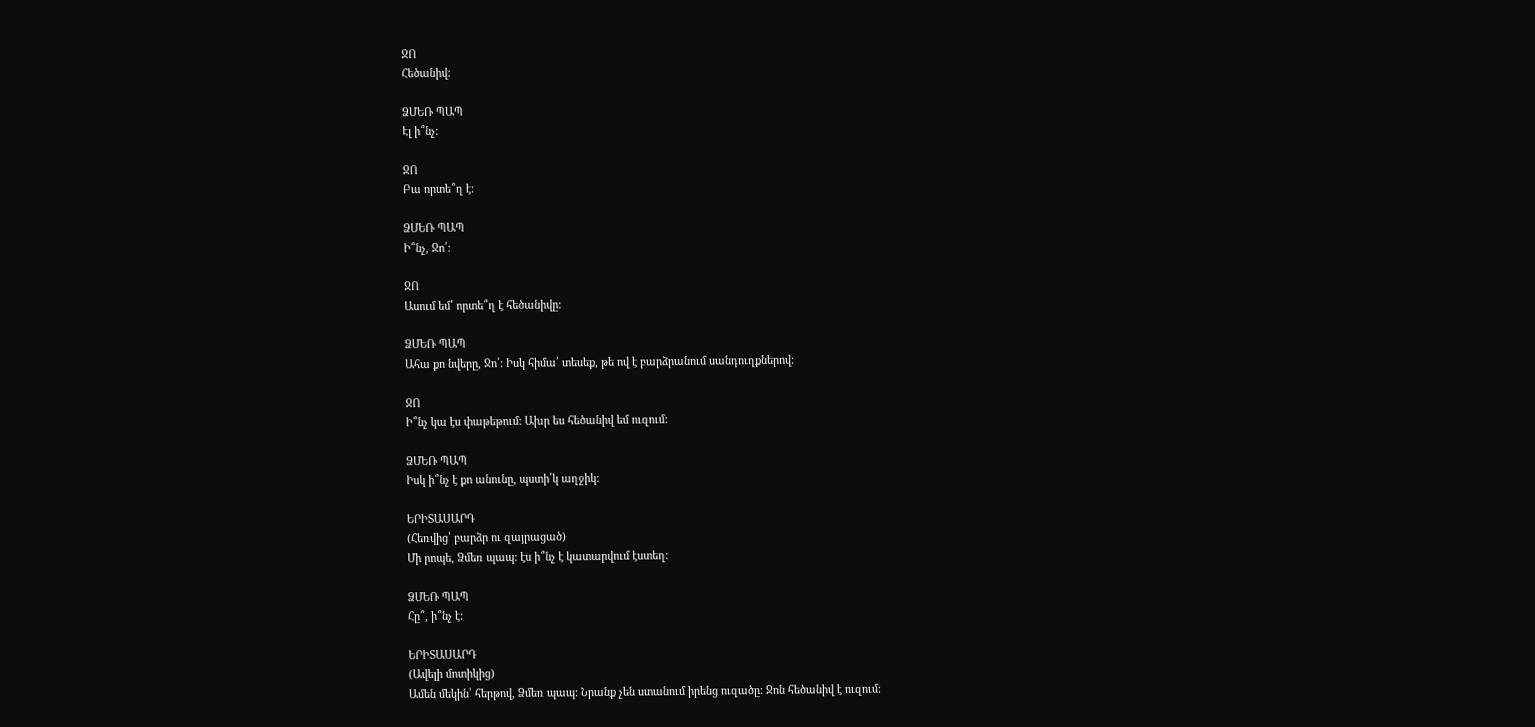ՋՈ
Հեծանիվ:

ՁՄԵՌ ՊԱՊ
Էլ ի՞նչ:

ՋՈ
Բա որտե՞ղ է:

ՁՄԵՌ ՊԱՊ
Ի՞նչ, Ջո՛:

ՋՈ
Ասում եմ՝ որտե՞ղ է հեծանիվը:

ՁՄԵՌ ՊԱՊ
Ահա քո նվերը, Ջո՛: Իսկ հիմա՝ տեսեք, թե ով է բարձրանում սանդուղքներով:

ՋՈ
Ի՞նչ կա էս փաթեթում: Ախր ես հեծանիվ եմ ուզում:

ՁՄԵՌ ՊԱՊ
Իսկ ի՞նչ է քո անունը, պստի՛կ աղջիկ:

ԵՐԻՏԱՍԱՐԴ
(Հեռվից՝ բարձր ու զայրացած)
Մի րոպե, Ձմեռ պապ: էս ի՞նչ է կատարվում էստեղ:

ՁՄԵՌ ՊԱՊ
Հը՞, ի՞նչ է:

ԵՐԻՏԱՍԱՐԴ
(Ավելի մոտիկից)
Ամեն մեկին՝ հերթով, Ձմեռ պապ: Նրանք չեն ստանում իրենց ուզածը: Ջոն հեծանիվ է ուզում: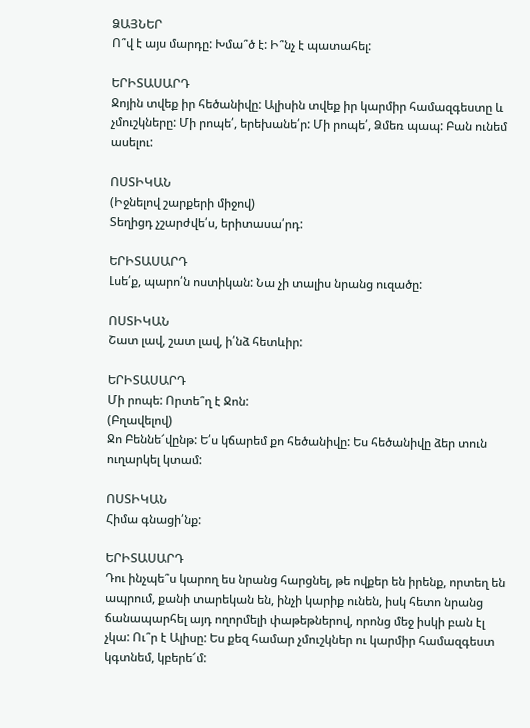ՁԱՅՆԵՐ
Ո՞վ է այս մարդը: Խմա՞ծ է: Ի՞նչ է պատահել:

ԵՐԻՏԱՍԱՐԴ
Ջոյին տվեք իր հեծանիվը: Ալիսին տվեք իր կարմիր համազգեստը և չմուշկները: Մի րոպե՛, երեխանե՛ր: Մի րոպե՛, Ձմեռ պապ: Բան ունեմ ասելու:

ՈՍՏԻԿԱՆ
(Իջնելով շարքերի միջով)
Տեղիցդ չշարժվե՛ս, երիտասա՛րդ:

ԵՐԻՏԱՍԱՐԴ
Լսե՛ք, պարո՛ն ոստիկան: Նա չի տալիս նրանց ուզածը:

ՈՍՏԻԿԱՆ
Շատ լավ, շատ լավ, ի՛նձ հետևիր:

ԵՐԻՏԱՍԱՐԴ
Մի րոպե: Որտե՞ղ է Ջոն:
(Բղավելով)
Ջո Բեննե՜վընթ: Ե՛ս կճարեմ քո հեծանիվը: Ես հեծանիվը ձեր տուն ուղարկել կտամ:

ՈՍՏԻԿԱՆ
Հիմա գնացի՛նք:

ԵՐԻՏԱՍԱՐԴ
Դու ինչպե՞ս կարող ես նրանց հարցնել, թե ովքեր են իրենք, որտեղ են ապրում, քանի տարեկան են, ինչի կարիք ունեն, իսկ հետո նրանց ճանապարհել այդ ողորմելի փաթեթներով, որոնց մեջ իսկի բան էլ չկա: Ու՞ր է Ալիսը: Ես քեզ համար չմուշկներ ու կարմիր համազգեստ կգտնեմ, կբերե՜մ: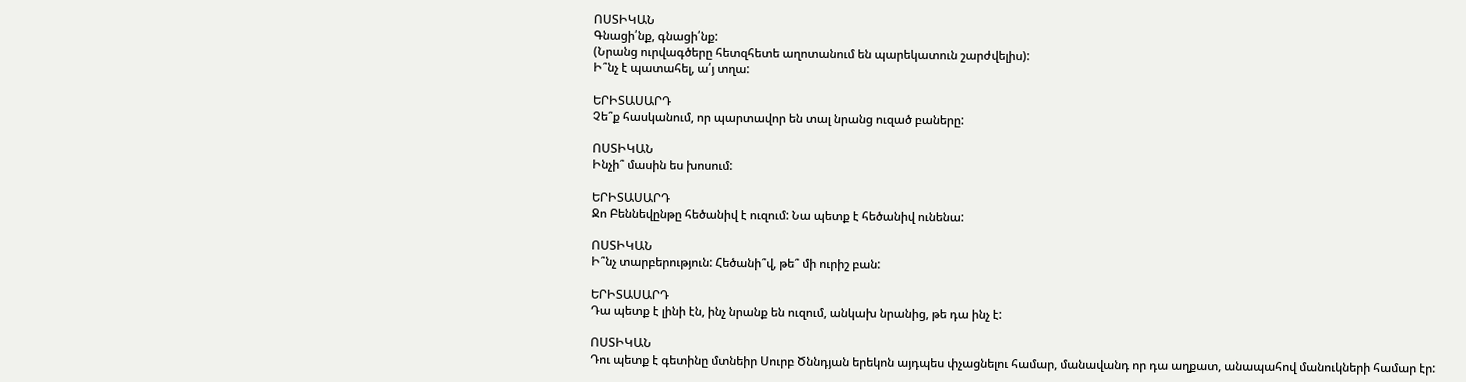ՈՍՏԻԿԱՆ
Գնացի՛նք, գնացի՛նք:
(Նրանց ուրվագծերը հետզհետե աղոտանում են պարեկատուն շարժվելիս):
Ի՞նչ է պատահել, ա՛յ տղա:

ԵՐԻՏԱՍԱՐԴ
Չե՞ք հասկանում, որ պարտավոր են տալ նրանց ուզած բաները:

ՈՍՏԻԿԱՆ
Ինչի՞ մասին ես խոսում:

ԵՐԻՏԱՍԱՐԴ
Ջո Բեննեվընթը հեծանիվ է ուզում: Նա պետք է հեծանիվ ունենա:

ՈՍՏԻԿԱՆ
Ի՞նչ տարբերություն: Հեծանի՞վ, թե՞ մի ուրիշ բան:

ԵՐԻՏԱՍԱՐԴ
Դա պետք է լինի էն, ինչ նրանք են ուզում, անկախ նրանից, թե դա ինչ է:

ՈՍՏԻԿԱՆ
Դու պետք է գետինը մտնեիր Սուրբ Ծննդյան երեկոն այդպես փչացնելու համար, մանավանդ որ դա աղքատ, անապահով մանուկների համար էր: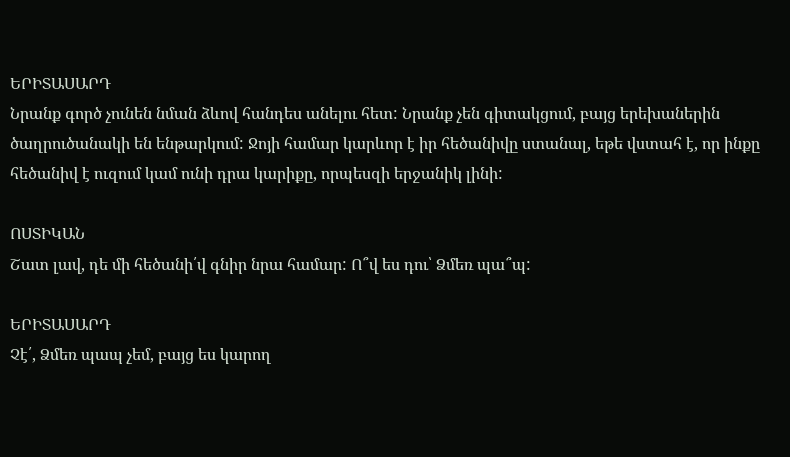ԵՐԻՏԱՍԱՐԴ
Նրանք գործ չունեն նման ձևով հանդես անելու հետ: Նրանք չեն գիտակցում, բայց երեխաներին ծաղրուծանակի են ենթարկում: Ջոյի համար կարևոր է իր հեծանիվը ստանալ, եթե վստահ է, որ ինքը հեծանիվ է ուզում կամ ունի դրա կարիքը, որպեսզի երջանիկ լինի:

ՈՍՏԻԿԱՆ
Շատ լավ, դե մի հեծանի՛վ գնիր նրա համար: Ո՞վ ես դու՝ Ձմեռ պա՞պ:

ԵՐԻՏԱՍԱՐԴ
Չէ՛, Ձմեռ պապ չեմ, բայց ես կարող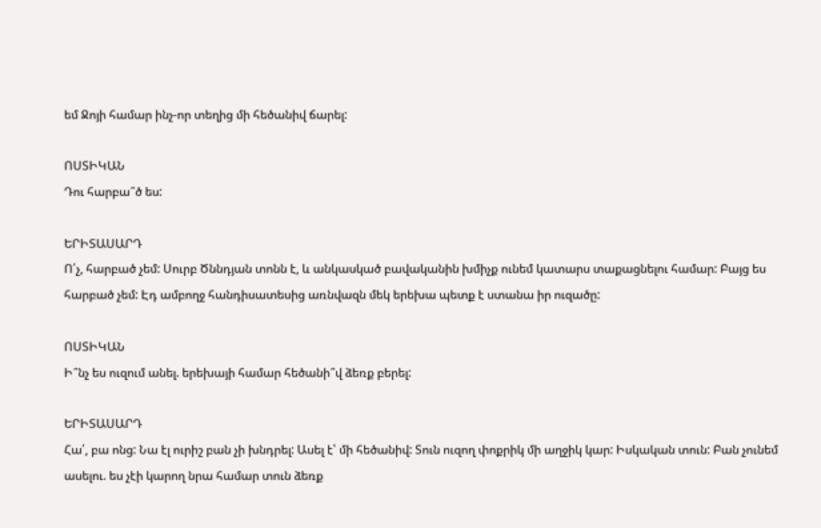եմ Ջոյի համար ինչ-որ տեղից մի հեծանիվ ճարել:

ՈՍՏԻԿԱՆ
Դու հարբա՞ծ ես:

ԵՐԻՏԱՍԱՐԴ
Ո՛չ, հարբած չեմ: Սուրբ Ծննդյան տոնն է, և անկասկած բավականին խմիչք ունեմ կատարս տաքացնելու համար: Բայց ես հարբած չեմ: Էդ ամբողջ հանդիսատեսից առնվազն մեկ երեխա պետք է ստանա իր ուզածը:

ՈՍՏԻԿԱՆ
Ի՞նչ ես ուզում անել. երեխայի համար հեծանի՞վ ձեռք բերել:

ԵՐԻՏԱՍԱՐԴ
Հա՛, բա ոնց: Նա էլ ուրիշ բան չի խնդրել: Ասել է՝ մի հեծանիվ: Տուն ուզող փոքրիկ մի աղջիկ կար: Իսկական տուն: Բան չունեմ ասելու. ես չէի կարող նրա համար տուն ձեռք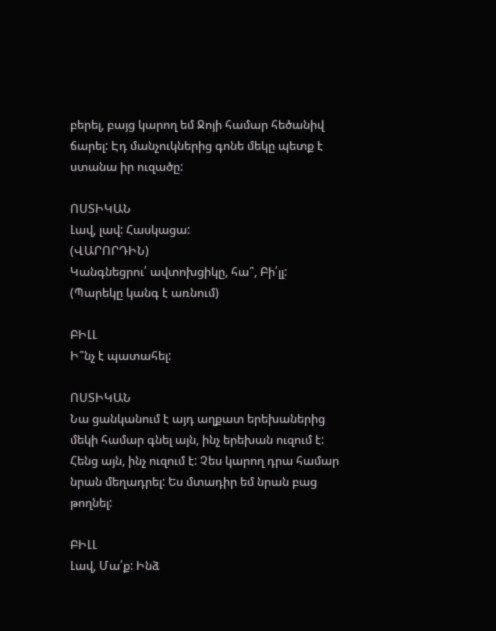բերել, բայց կարող եմ Ջոյի համար հեծանիվ ճարել: Էդ մանչուկներից գոնե մեկը պետք է ստանա իր ուզածը:

ՈՍՏԻԿԱՆ
Լավ, լավ: Հասկացա:
(ՎԱՐՈՐԴԻՆ)
Կանգնեցրու՛ ավտոխցիկը, հա՞, Բի՛լլ:
(Պարեկը կանգ է առնում)

ԲԻԼԼ
Ի՞նչ է պատահել:

ՈՍՏԻԿԱՆ
Նա ցանկանում է այդ աղքատ երեխաներից մեկի համար գնել այն, ինչ երեխան ուզում է: Հենց այն, ինչ ուզում է: Չես կարող դրա համար նրան մեղադրել: Ես մտադիր եմ նրան բաց թողնել:

ԲԻԼԼ
Լավ, Մա՛ք: Ինձ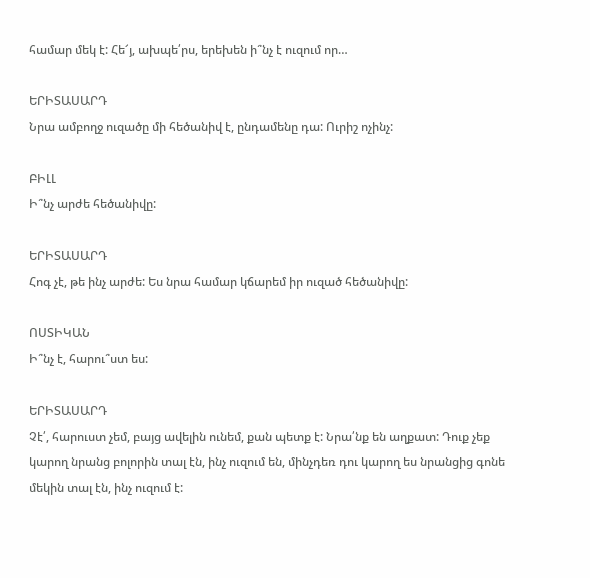համար մեկ է: Հե՜յ, ախպե՛րս, երեխեն ի՞նչ է ուզում որ…

ԵՐԻՏԱՍԱՐԴ
Նրա ամբողջ ուզածը մի հեծանիվ է, ընդամենը դա: Ուրիշ ոչինչ:

ԲԻԼԼ
Ի՞նչ արժե հեծանիվը:

ԵՐԻՏԱՍԱՐԴ
Հոգ չէ, թե ինչ արժե: Ես նրա համար կճարեմ իր ուզած հեծանիվը:

ՈՍՏԻԿԱՆ
Ի՞նչ է, հարու՞ստ ես:

ԵՐԻՏԱՍԱՐԴ
Չէ՛, հարուստ չեմ, բայց ավելին ունեմ, քան պետք է: Նրա՛նք են աղքատ: Դուք չեք կարող նրանց բոլորին տալ էն, ինչ ուզում են, մինչդեռ դու կարող ես նրանցից գոնե մեկին տալ էն, ինչ ուզում է: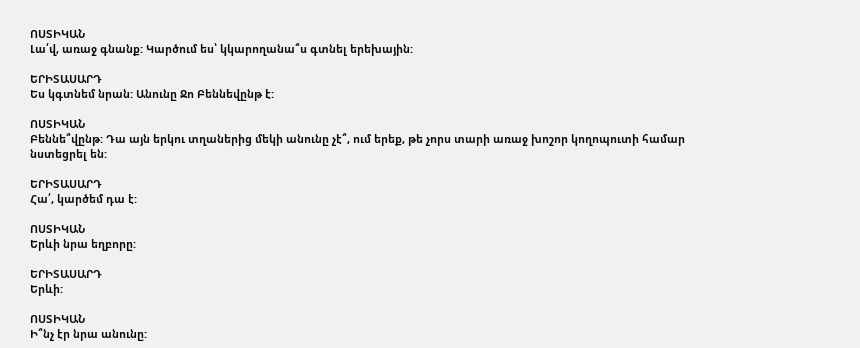ՈՍՏԻԿԱՆ
Լա՛վ, առաջ գնանք: Կարծում ես՝ կկարողանա՞ս գտնել երեխային:

ԵՐԻՏԱՍԱՐԴ
Ես կգտնեմ նրան: Անունը Ջո Բեննեվընթ է:

ՈՍՏԻԿԱՆ
Բեննե՞վընթ: Դա այն երկու տղաներից մեկի անունը չէ՞, ում երեք, թե չորս տարի առաջ խոշոր կողոպուտի համար նստեցրել են:

ԵՐԻՏԱՍԱՐԴ
Հա՛, կարծեմ դա է:

ՈՍՏԻԿԱՆ
Երևի նրա եղբորը:

ԵՐԻՏԱՍԱՐԴ
Երևի:

ՈՍՏԻԿԱՆ
Ի՞նչ էր նրա անունը: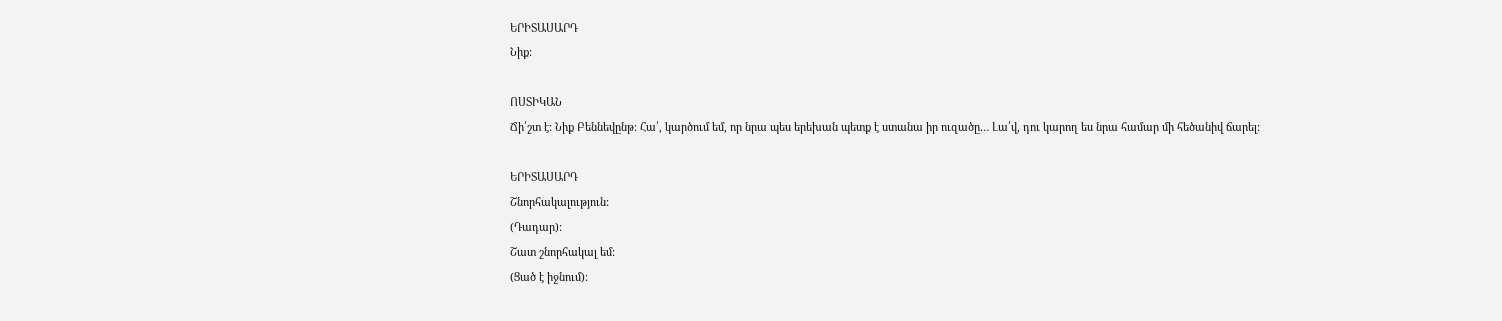ԵՐԻՏԱՍԱՐԴ
Նիք:

ՈՍՏԻԿԱՆ
Ճի՛շտ է: Նիք Բեննեվընթ: Հա՛, կարծում եմ, որ նրա պես երեխան պետք է ստանա իր ուզածը… Լա՛վ, դու կարող ես նրա համար մի հեծանիվ ճարել:

ԵՐԻՏԱՍԱՐԴ
Շնորհակալություն:
(Դադար):
Շատ շնորհակալ եմ:
(Ցած է իջնում):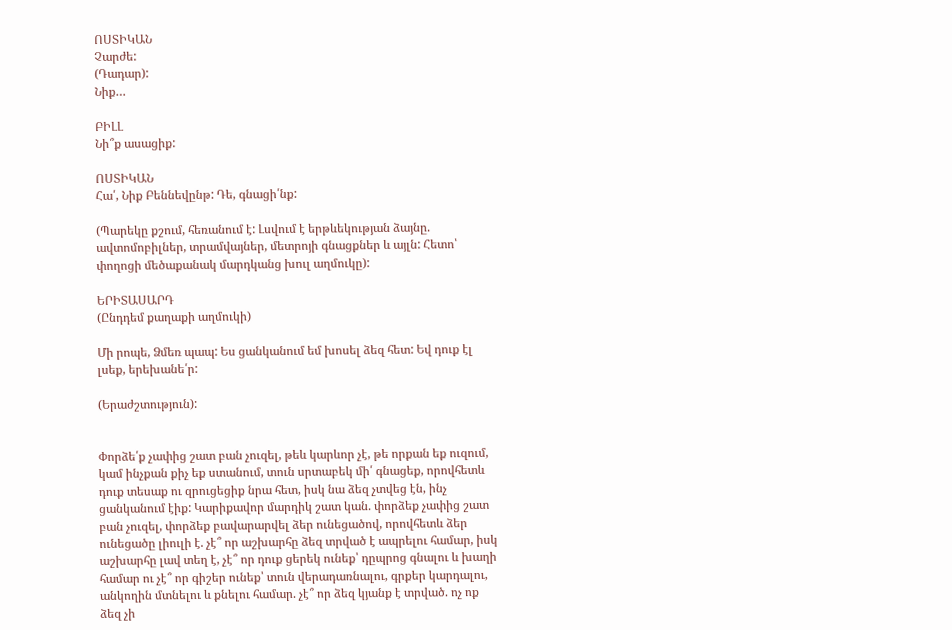ՈՍՏԻԿԱՆ
Չարժե:
(Դադար):
Նիք…

ԲԻԼԼ
Նի՞ք ասացիք:

ՈՍՏԻԿԱՆ
Հա՛, Նիք Բեննեվընթ: Դե, գնացի՛նք:

(Պարեկը քշում, հեռանում է: Լսվում է երթևեկության ձայնը. ավտոմոբիլներ, տրամվայներ, մետրոյի գնացքներ և այլն: Հետո՝ փողոցի մեծաքանակ մարդկանց խուլ աղմուկը):

ԵՐԻՏԱՍԱՐԴ
(Ընդդեմ քաղաքի աղմուկի)

Մի րոպե, Ձմեռ պապ: Ես ցանկանում եմ խոսել ձեզ հետ: Եվ դուք էլ լսեք, երեխանե՛ր:

(Երաժշտություն):


Փորձե՛ք չափից շատ բան չուզել, թեև կարևոր չէ, թե որքան եք ուզում, կամ ինչքան քիչ եք ստանում, տուն սրտաբեկ մի՛ գնացեք, որովհետև դուք տեսաք ու զրուցեցիք նրա հետ, իսկ նա ձեզ չտվեց էն, ինչ ցանկանում էիք: Կարիքավոր մարդիկ շատ կան. փորձեք չափից շատ բան չուզել, փորձեք բավարարվել ձեր ունեցածով, որովհետև ձեր ունեցածը լիուլի է. չէ՞ որ աշխարհը ձեզ տրված է ապրելու համար, իսկ աշխարհը լավ տեղ է, չէ՞ որ դուք ցերեկ ունեք՝ դըպրոց գնալու և խաղի համար ու չէ՞ որ գիշեր ունեք՝ տուն վերադառնալու, գրքեր կարդալու, անկողին մտնելու և քնելու համար. չէ՞ որ ձեզ կյանք է տրված. ոչ ոք ձեզ չի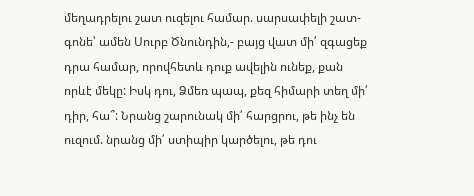մեղադրելու շատ ուզելու համար. սարսափելի շատ-գոնե՝ ամեն Սուրբ Ծնունդին,- բայց վատ մի՛ զգացեք դրա համար, որովհետև դուք ավելին ունեք, քան որևէ մեկը: Իսկ դու, Ձմեռ պապ, քեզ հիմարի տեղ մի՛ դիր, հա՞: Նրանց շարունակ մի՛ հարցրու, թե ինչ են ուզում. նրանց մի՛ ստիպիր կարծելու, թե դու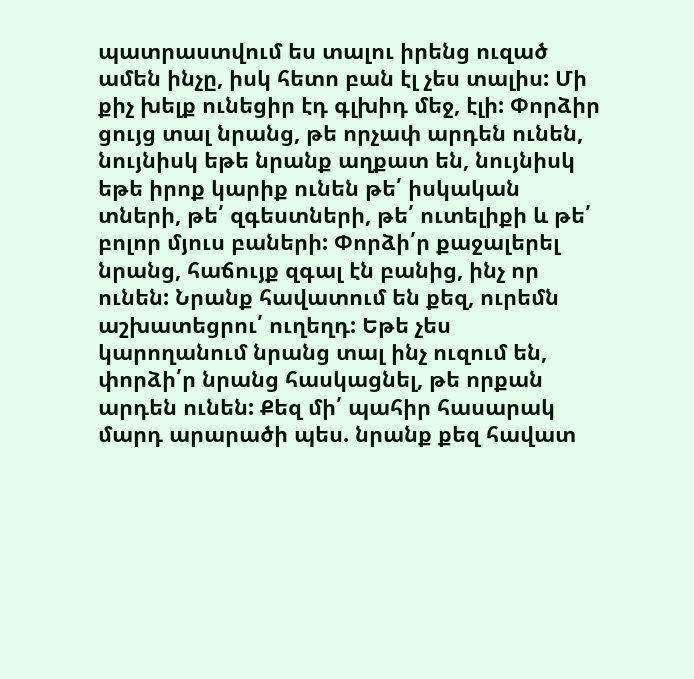պատրաստվում ես տալու իրենց ուզած ամեն ինչը, իսկ հետո բան էլ չես տալիս: Մի քիչ խելք ունեցիր էդ գլխիդ մեջ, էլի: Փորձիր ցույց տալ նրանց, թե որչափ արդեն ունեն, նույնիսկ եթե նրանք աղքատ են, նույնիսկ եթե իրոք կարիք ունեն թե՛ իսկական տների, թե՛ զգեստների, թե՛ ուտելիքի և թե՛ բոլոր մյուս բաների: Փորձի՛ր քաջալերել նրանց, հաճույք զգալ էն բանից, ինչ որ ունեն: Նրանք հավատում են քեզ, ուրեմն աշխատեցրու՛ ուղեղդ: Եթե չես կարողանում նրանց տալ ինչ ուզում են, փորձի՛ր նրանց հասկացնել, թե որքան արդեն ունեն: Քեզ մի՛ պահիր հասարակ մարդ արարածի պես. նրանք քեզ հավատ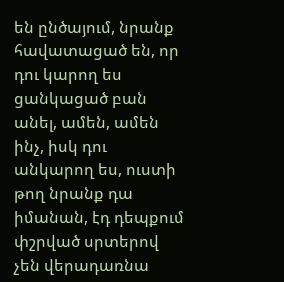են ընծայում, նրանք հավատացած են, որ դու կարող ես ցանկացած բան անել, ամեն, ամեն ինչ, իսկ դու անկարող ես, ուստի թող նրանք դա իմանան, էդ դեպքում փշրված սրտերով չեն վերադառնա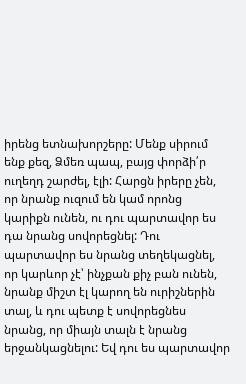իրենց ետնախորշերը: Մենք սիրում ենք քեզ, Ձմեռ պապ, բայց փորձի՛ր ուղեղդ շարժել, էլի: Հարցն իրերը չեն, որ նրանք ուզում են կամ որոնց կարիքն ունեն, ու դու պարտավոր ես դա նրանց սովորեցնել: Դու պարտավոր ես նրանց տեղեկացնել, որ կարևոր չէ՝ ինչքան քիչ բան ունեն, նրանք միշտ էլ կարող են ուրիշներին տալ, և դու պետք է սովորեցնես նրանց, որ միայն տալն է նրանց երջանկացնելու: Եվ դու ես պարտավոր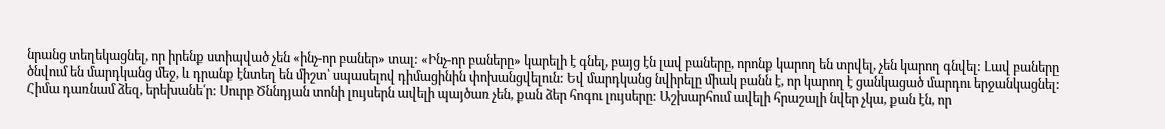նրանց տեղեկացնել, որ իրենք ստիպված չեն «ինչ-որ բաներ» տալ: «Ինչ-որ բաները» կարելի է գնել, բայց էն լավ բաները, որոնք կարող են տրվել, չեն կարող գնվել: Լավ բաները ծնվում են մարդկանց մեջ, և դրանք էնտեղ են միշտ՝ սպասելով դիմացինին փոխանցվելուն: Եվ մարդկանց նվիրելը միակ բանն է, որ կարող է ցանկացած մարդու երջանկացնել: Հիմա դառնամ ձեզ, երեխանե՛ր: Սուրբ Ծննդյան տոնի լույսերն ավելի պայծառ չեն, քան ձեր հոգու լույսերը: Աշխարհում ավելի հրաշալի նվեր չկա, քան էն, որ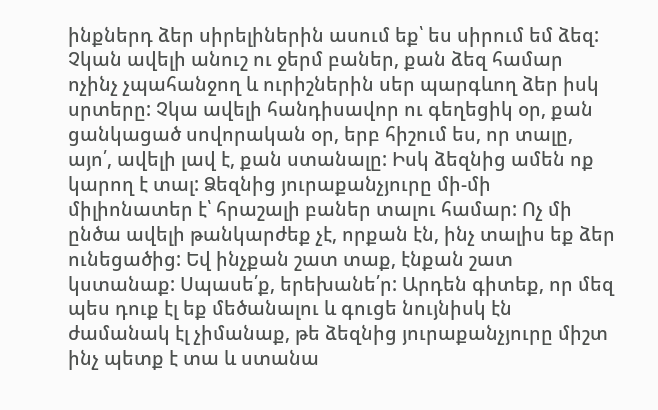ինքներդ ձեր սիրելիներին ասում եք՝ ես սիրում եմ ձեզ: Չկան ավելի անուշ ու ջերմ բաներ, քան ձեզ համար ոչինչ չպահանջող և ուրիշներին սեր պարգևող ձեր իսկ սրտերը: Չկա ավելի հանդիսավոր ու գեղեցիկ օր, քան ցանկացած սովորական օր, երբ հիշում ես, որ տալը, այո՛, ավելի լավ է, քան ստանալը: Իսկ ձեզնից ամեն ոք կարող է տալ: Ձեզնից յուրաքանչյուրը մի-մի միլիոնատեր է՝ հրաշալի բաներ տալու համար: Ոչ մի ընծա ավելի թանկարժեք չէ, որքան էն, ինչ տալիս եք ձեր ունեցածից: Եվ ինչքան շատ տաք, էնքան շատ կստանաք: Սպասե՛ք, երեխանե՛ր: Արդեն գիտեք, որ մեզ պես դուք էլ եք մեծանալու և գուցե նույնիսկ էն ժամանակ էլ չիմանաք, թե ձեզնից յուրաքանչյուրը միշտ ինչ պետք է տա և ստանա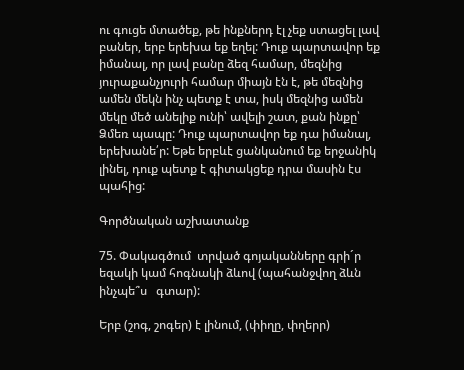ու գուցե մտածեք, թե ինքներդ էլ չեք ստացել լավ բաներ, երբ երեխա եք եղել: Դուք պարտավոր եք իմանալ, որ լավ բանը ձեզ համար, մեզնից յուրաքանչյուրի համար միայն էն է, թե մեզնից ամեն մեկն ինչ պետք է տա, իսկ մեզնից ամեն մեկը մեծ անելիք ունի՝ ավելի շատ, քան ինքը՝ Ձմեռ պապը: Դուք պարտավոր եք դա իմանալ, երեխանե՛ր: Եթե երբևէ ցանկանում եք երջանիկ լինել, դուք պետք է գիտակցեք դրա մասին էս պահից:

Գործնական աշխատանք

75. Փակագծում  տրված գոյականները գրի´ր  եզակի կամ հոգնակի ձևով (պահանջվող ձևն ինչպե՞ս   գտար):

Երբ (շոգ, շոգեր) է լինում, (փիղը, փղերր)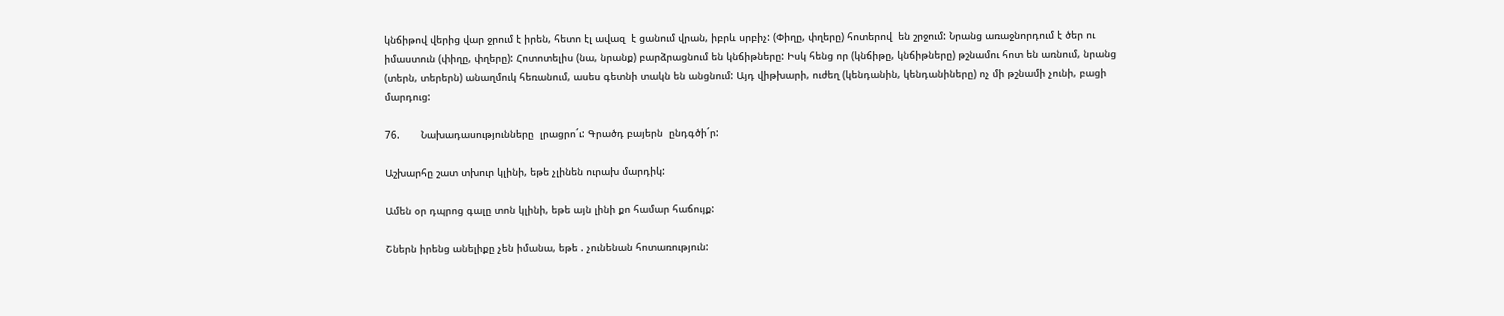կնճիթով վերից վար ջրում է իրեն, հետո էլ ավազ  է ցանում վրան, իբրև սրբիչ: (Փիղը, փղերը) հոտերով  են շրջում: Նրանց առաջնորդում է ծեր ու իմաստուն (փիղը, փղերը): Հոտոտելիս (նա, նրանք) բարձրացնում են կնճիթները: Իսկ հենց որ (կնճիթը, կնճիթները) թշնամու հոտ են առնում, նրանց (տերն, տերերն) անաղմուկ հեռանում, ասես գետնի տակն են անցնում: Այդ վիթխարի, ուժեղ (կենդանին, կենդանիները) ոչ մի թշնամի չունի, բացի մարդուց:

76.       Նախադասությունները  լրացրո´ւ: Գրածդ բայերն  ընդգծի´ր:

Աշխարհը շատ տխուր կլինի, եթե չլինեն ուրախ մարդիկ:

Ամեն օր դպրոց գալը տոն կլինի, եթե այն լինի քո համար հաճույք:

Շներն իրենց անելիքը չեն իմանա, եթե . չունենան հոտառություն: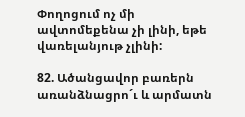Փողոցում ոչ մի ավտոմեքենա չի լինի, եթե վառելանյութ չլինի:

82. Ածանցավոր բառերն առանձնացրո´ւ և արմատն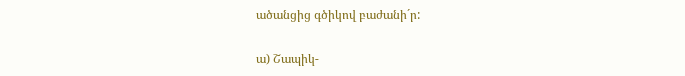ածանցից գծիկով բաժանի´ր:

ա) Շապիկ-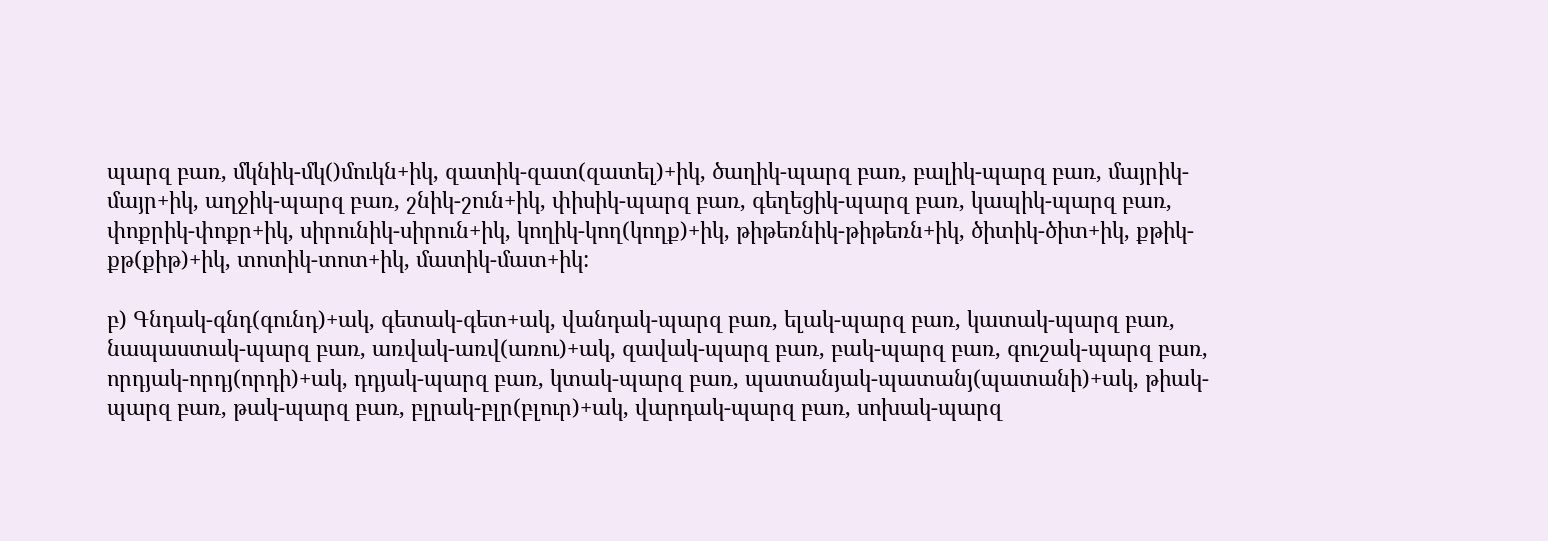պարզ բառ, մկնիկ-մկ()մուկն+իկ, զատիկ-զատ(զատել)+իկ, ծաղիկ-պարզ բառ, բալիկ-պարզ բառ, մայրիկ-մայր+իկ, աղջիկ-պարզ բառ, շնիկ-շուն+իկ, փիսիկ-պարզ բառ, գեղեցիկ-պարզ բառ, կապիկ-պարզ բառ, փոքրիկ-փոքր+իկ, սիրունիկ-սիրուն+իկ, կողիկ-կող(կողք)+իկ, թիթեռնիկ-թիթեռն+իկ, ծիտիկ-ծիտ+իկ, քթիկ-քթ(քիթ)+իկ, տոտիկ-տոտ+իկ, մատիկ-մատ+իկ:

բ) Գնդակ-գնդ(գունդ)+ակ, գետակ-գետ+ակ, վանդակ-պարզ բառ, ելակ-պարզ բառ, կատակ-պարզ բառ, նապաստակ-պարզ բառ, առվակ-առվ(առու)+ակ, զավակ-պարզ բառ, բակ-պարզ բառ, գուշակ-պարզ բառ, որդյակ-որդյ(որդի)+ակ, դդյակ-պարզ բառ, կտակ-պարզ բառ, պատանյակ-պատանյ(պատանի)+ակ, թիակ-պարզ բառ, թակ-պարզ բառ, բլրակ-բլր(բլուր)+ակ, վարդակ-պարզ բառ, սոխակ-պարզ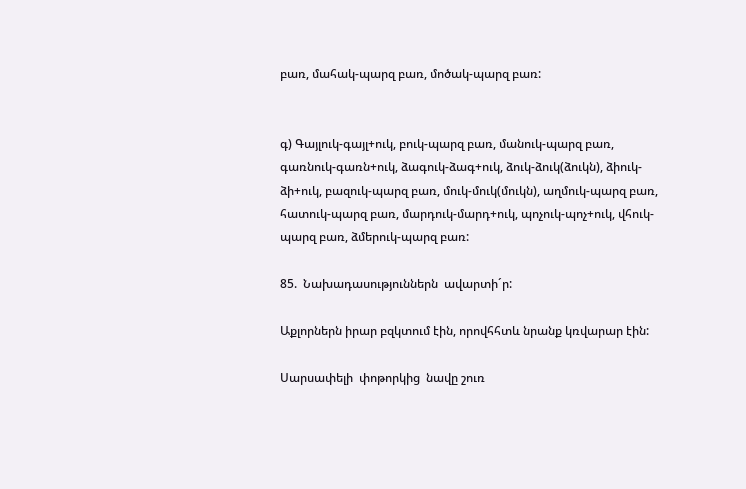բառ, մահակ-պարզ բառ, մոծակ-պարզ բառ:


գ) Գայլուկ-գայլ+ուկ, բուկ-պարզ բառ, մանուկ-պարզ բառ, գառնուկ-գառն+ուկ, ձագուկ-ձագ+ուկ, ձուկ-ձուկ(ձուկն), ձիուկ-ձի+ուկ, բազուկ-պարզ բառ, մուկ-մուկ(մուկն), աղմուկ-պարզ բառ, հատուկ-պարզ բառ, մարդուկ-մարդ+ուկ, պոչուկ-պոչ+ուկ, վհուկ-պարզ բառ, ձմերուկ-պարզ բառ:

85.  Նախադասություններն  ավարտի´ր:

Աքլորներն իրար բզկտում էին, որովհհտև նրանք կռվարար էին:

Սարսափելի  փոթորկից  նավը շուռ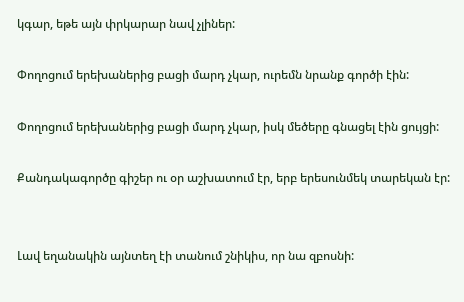կգար, եթե այն փրկարար նավ չլիներ:

Փողոցում երեխաներից բացի մարդ չկար, ուրեմն նրանք գործի էին:

Փողոցում երեխաներից բացի մարդ չկար, իսկ մեծերը գնացել էին ցույցի:

Քանդակագործը գիշեր ու օր աշխատում էր, երբ երեսունմեկ տարեկան էր:


Լավ եղանակին այնտեղ էի տանում շնիկիս, որ նա զբոսնի: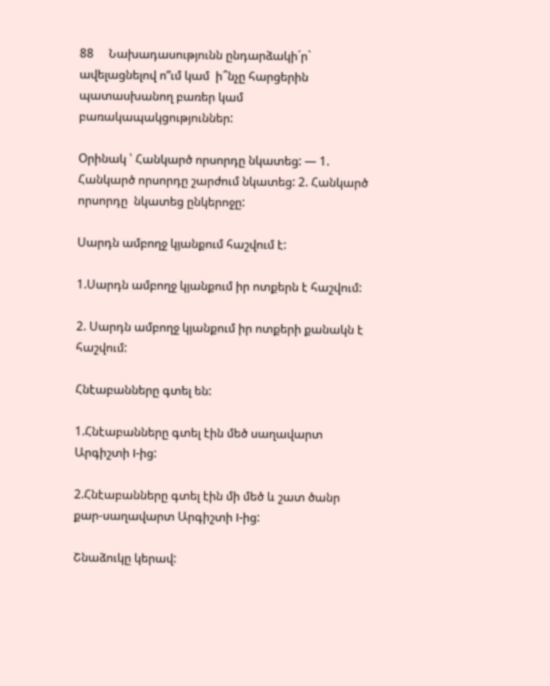88     Նախադասությունն ընդարձակի´ր` ավելացնելով ո”ւմ կամ  ի՞նչը հարցերին պատասխանող բառեր կամ բառակապակցություններ:

Օրինակ ՝ Հանկարծ որսորդը նկատեց: — 1. Հանկարծ որսորդը շարժում նկատեց: 2. Հանկարծ որսորդը  նկատեց ընկերոջը:

Սարդն ամբողջ կյանքում հաշվում է:

1.Սարդն ամբողջ կյանքում իր ոտքերն է հաշվում:

2. Սարդն ամբողջ կյանքում իր ոտքերի քանակն է հաշվում:

Հնէաբանները գտել են:

1.Հնէաբանները գտել էին մեծ սաղավարտ Արգիշտի I-ից:

2.Հնէաբանները գտել էին մի մեծ և շատ ծանր քար-սաղավարտ Արգիշտի I-ից:

Շնաձուկը կերավ: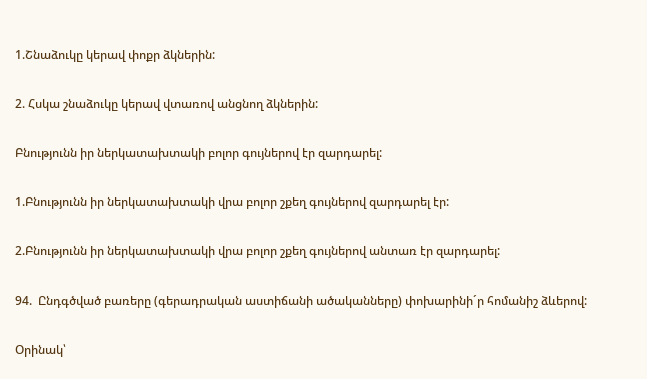1.Շնաձուկը կերավ փոքր ձկներին:

2. Հսկա շնաձուկը կերավ վտառով անցնող ձկներին:

Բնությունն իր ներկատախտակի բոլոր գույներով էր զարդարել:

1.Բնությունն իր ներկատախտակի վրա բոլոր շքեղ գույներով զարդարել էր:

2.Բնությունն իր ներկատախտակի վրա բոլոր շքեղ գույներով անտառ էր զարդարել:

94.  Ընդգծված բառերը (գերադրական աստիճանի ածականները) փոխարինի´ր հոմանիշ ձևերով:

Օրինակ՝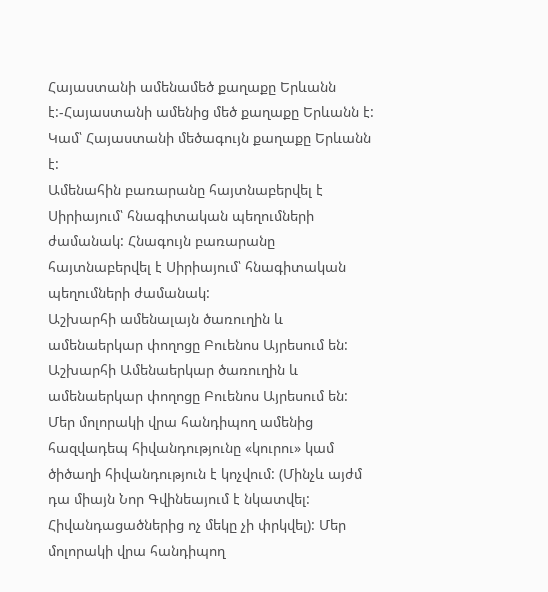Հայաստանի ամենամեծ քաղաքը Երևանն է:-Հայաստանի ամենից մեծ քաղաքը Երևանն է: Կամ՝ Հայաստանի մեծագույն քաղաքը Երևանն է:
Ամենահին բառարանը հայտնաբերվել է Սիրիայում՝ հնագիտական պեղումների ժամանակ: Հնագույն բառարանը հայտնաբերվել է Սիրիայում՝ հնագիտական պեղումների ժամանակ:
Աշխարհի ամենալայն ծառուղին և ամենաերկար փողոցը Բուենոս Այրեսում են: Աշխարհի Ամենաերկար ծառուղին և ամենաերկար փողոցը Բուենոս Այրեսում են:
Մեր մոլորակի վրա հանդիպող ամենից հազվադեպ հիվանդությունը «կուրու» կամ ծիծաղի հիվանդություն է կոչվում: (Մինչև այժմ դա միայն Նոր Գվինեայում է նկատվել: Հիվանդացածներից ոչ մեկը չի փրկվել): Մեր մոլորակի վրա հանդիպող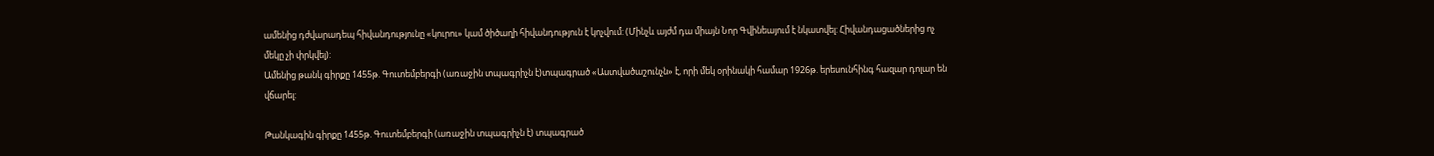ամենից դժվարադեպ հիվանդությունը «կուրու» կամ ծիծաղի հիվանդություն է կոչվում: (Մինչև այժմ դա միայն Նոր Գվինեայում է նկատվել: Հիվանդացածներից ոչ մեկը չի փրկվել):
Ամենից թանկ գիրքը 1455թ. Գուտեմբերգի (առաջին տպագրիչն է)տպագրած «Աստվածաշունչն» է, որի մեկ օրինակի համար 1926թ. երեսունհինգ հազար դոլար են վճարել:

Թանկագին գիրքը 1455թ. Գուտեմբերգի (առաջին տպագրիչն է) տպագրած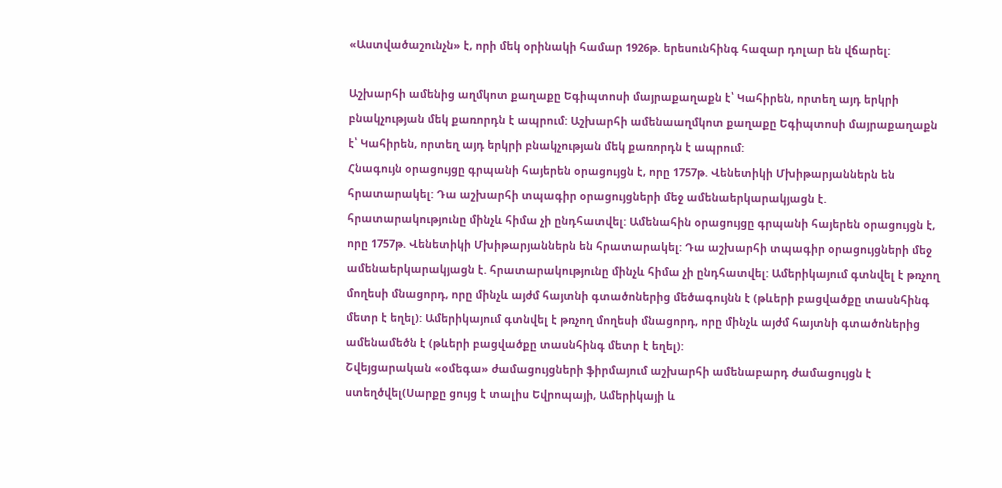«Աստվածաշունչն» է, որի մեկ օրինակի համար 1926թ. երեսունհինգ հազար դոլար են վճարել:

Աշխարհի ամենից աղմկոտ քաղաքը Եգիպտոսի մայրաքաղաքն է՝ Կահիրեն, որտեղ այդ երկրի բնակչության մեկ քառորդն է ապրում: Աշխարհի ամենաաղմկոտ քաղաքը Եգիպտոսի մայրաքաղաքն է՝ Կահիրեն, որտեղ այդ երկրի բնակչության մեկ քառորդն է ապրում:
Հնագույն օրացույցը գրպանի հայերեն օրացույցն է, որը 1757թ. Վենետիկի Մխիթարյաններն են հրատարակել: Դա աշխարհի տպագիր օրացույցների մեջ ամենաերկարակյացն է. հրատարակությունը մինչև հիմա չի ընդհատվել: Ամենահին օրացույցը գրպանի հայերեն օրացույցն է, որը 1757թ. Վենետիկի Մխիթարյաններն են հրատարակել: Դա աշխարհի տպագիր օրացույցների մեջ ամենաերկարակյացն է. հրատարակությունը մինչև հիմա չի ընդհատվել: Ամերիկայում գտնվել է թռչող մողեսի մնացորդ, որը մինչև այժմ հայտնի գտածոներից մեծագույնն է (թևերի բացվածքը տասնհինգ մետր է եղել): Ամերիկայում գտնվել է թռչող մողեսի մնացորդ, որը մինչև այժմ հայտնի գտածոներից ամենամեծն է (թևերի բացվածքը տասնհինգ մետր է եղել):
Շվեյցարական «օմեգա» ժամացույցների ֆիրմայում աշխարհի ամենաբարդ ժամացույցն է ստեղծվել(Սարքը ցույց է տալիս Եվրոպայի, Ամերիկայի և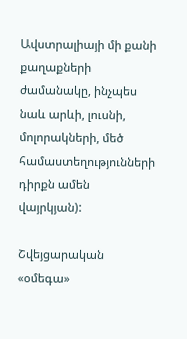Ավստրալիայի մի քանի քաղաքների ժամանակը, ինչպես նաև արևի, լուսնի, մոլորակների, մեծ համաստեղությունների դիրքն ամեն վայրկյան):

Շվեյցարական «օմեգա»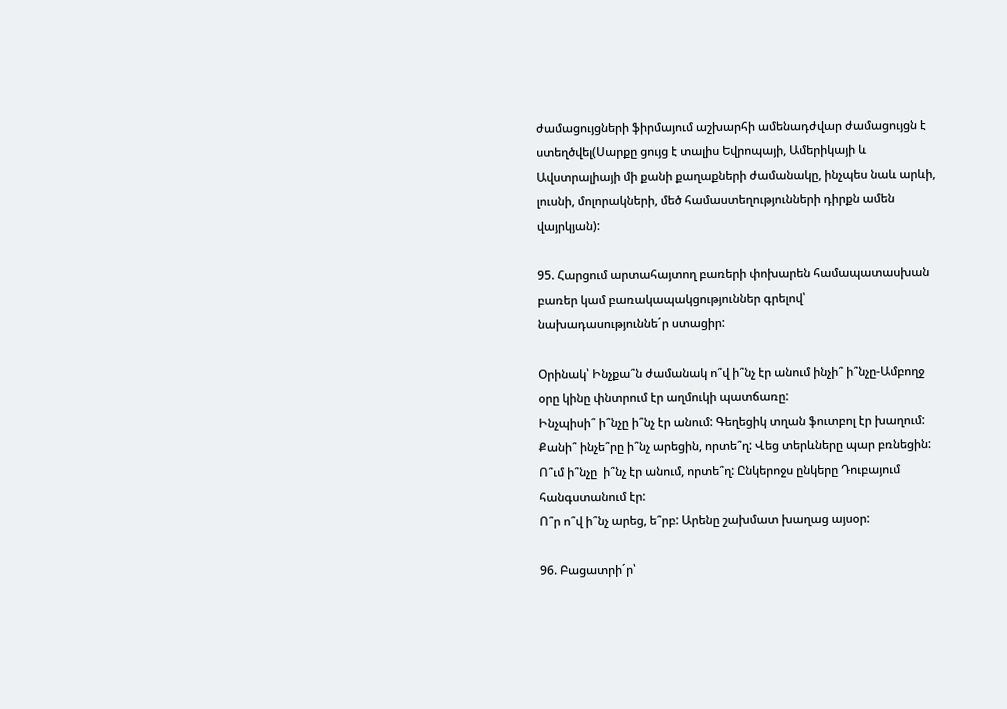ժամացույցների ֆիրմայում աշխարհի ամենադժվար ժամացույցն է ստեղծվել(Սարքը ցույց է տալիս Եվրոպայի, Ամերիկայի և Ավստրալիայի մի քանի քաղաքների ժամանակը, ինչպես նաև արևի, լուսնի, մոլորակների, մեծ համաստեղությունների դիրքն ամեն վայրկյան):

95. Հարցում արտահայտող բառերի փոխարեն համապատասխան բառեր կամ բառակապակցություններ գրելով՝ նախադասություննե´ր ստացիր:

Օրինակ՝ Ինչքա՞ն ժամանակ ո՞վ ի՞նչ էր անում ինչի՞ ի՞նչը-Ամբողջ օրը կինը փնտրում էր աղմուկի պատճառը:
Ինչպիսի՞ ի՞նչը ի՞նչ էր անում: Գեղեցիկ տղան ֆուտբոլ էր խաղում:
Քանի՞ ինչե՞րը ի՞նչ արեցին, որտե՞ղ: Վեց տերևները պար բռնեցին:
Ո՞ւմ ի՞նչը  ի՞նչ էր անում, որտե՞ղ: Ընկերոջս ընկերը Դուբայում հանգստանում էր:
Ո՞ր ո՞վ ի՞նչ արեց, ե՞րբ: Արենը շախմատ խաղաց այսօր:

96. Բացատրի´ր՝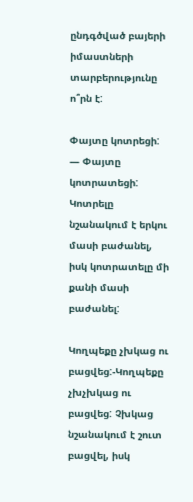ընդգծված բայերի իմաստների տարբերությունը  ո՞րն է:

Փայտը կոտրեցի: — Փայտը կոտրատեցի: Կոտրելը նշանակում է երկու մասի բաժանել, իսկ կոտրատելը մի քանի մասի բաժանել:

Կողպեքը չխկաց ու բացվեց:-Կողպեքը չխչխկաց ու բացվեց: Չխկաց նշանակում է շուտ բացվել, իսկ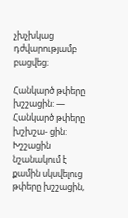չխչխկաց դժվարությամբ բացվեց։

Հանկարծ թփերը խշշացին: — Հանկարծ թփերը խշխշա- ցին: Խշշացին նշանակում է քամին սկսվելուց թփերը խշշացին,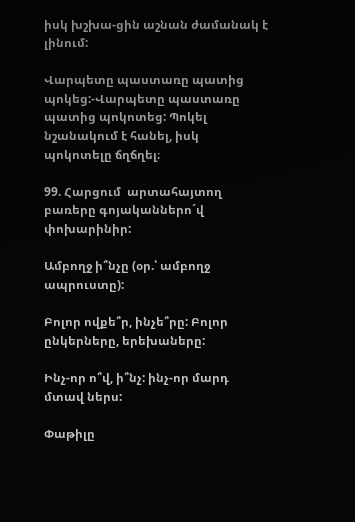իսկ խշխա-ցին աշնան ժամանակ է լինում:

Վարպետը պաստառը պատից պոկեց:-Վարպետը պաստառը պատից պոկոտեց: Պոկել նշանակում է հանել, իսկ պոկոտելը ճղճղել։

99. Հարցում  արտահայտող  բառերը գոյականներո´վ փոխարինիր:

Ամբողջ ի՞նչը (օր.՝ ամբողջ ապրուստը):

Բոլոր ովքե՞ր, ինչե՞րը: Բոլոր ընկերները, երեխաները:

Ինչ-որ ո՞վ, ի՞նչ: ինչ-որ մարդ մտավ ներս:

Փաթիլը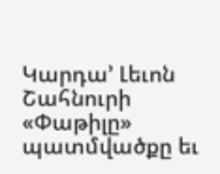Կարդա’ Լեւոն Շահնուրի «Փաթիլը» պատմվածքը եւ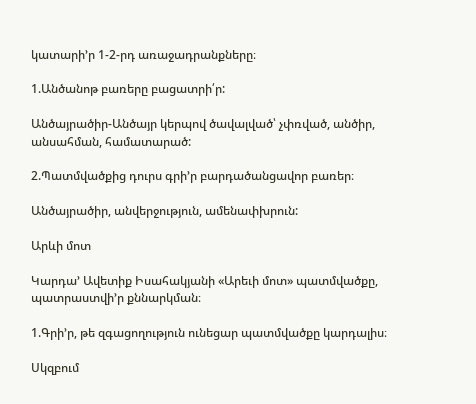կատարի’ր 1-2-րդ առաջադրանքները։

1.Անծանոթ բառերը բացատրի՛ր:

Անծայրածիր-Անծայր կերպով ծավալված՝ չփռված, անծիր, անսահման, համատարած:

2.Պատմվածքից դուրս գրի’ր բարդածանցավոր բառեր։

Անծայրածիր, անվերջություն, ամենափխրուն:

Արևի մոտ

Կարդա’ Ավետիք Իսահակյանի «Արեւի մոտ» պատմվածքը, պատրաստվի’ր քննարկման։

1.Գրի’ր, թե զգացողություն ունեցար պատմվածքը կարդալիս։

Սկզբում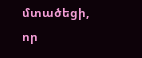մտածեցի, որ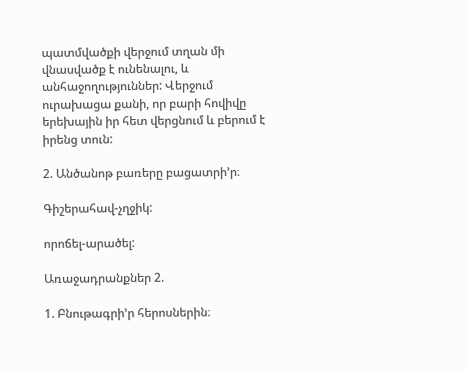պատմվածքի վերջում տղան մի վնասվածք է ունենալու, և անհաջողություններ: Վերջում ուրախացա քանի, որ բարի հովիվը երեխային իր հետ վերցնում և բերում է իրենց տուն:

2. Անծանոթ բառերը բացատրի’ր։

Գիշերահավ-չղջիկ:

որոճել-արածել:

Առաջադրանքներ 2.

1. Բնութագրի’ր հերոսներին։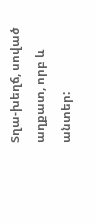Տղա-խեղճ, սոված աղքատ, որբ և անտեր: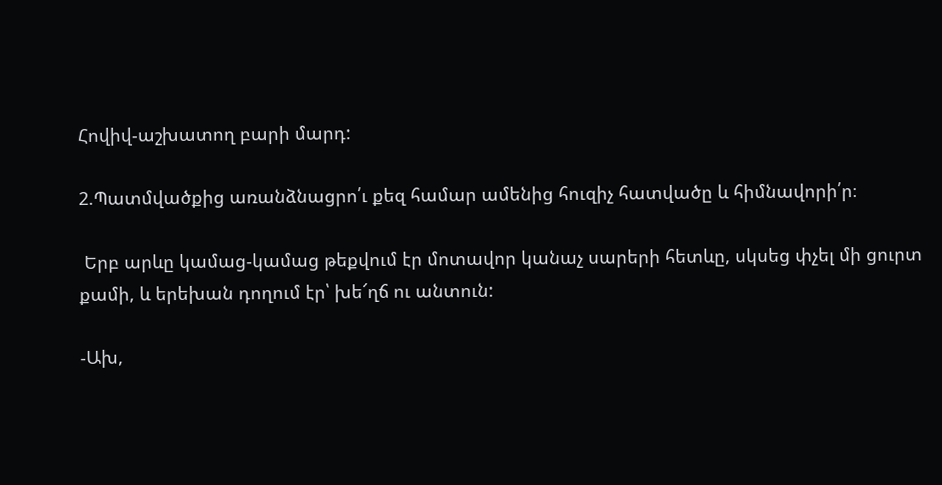Հովիվ-աշխատող բարի մարդ:

2.Պատմվածքից առանձնացրո՛ւ քեզ համար ամենից հուզիչ հատվածը և հիմնավորի՛ր։

 Երբ արևը կամաց-կամաց թեքվում էր մոտավոր կանաչ սարերի հետևը, սկսեց փչել մի ցուրտ քամի, և երեխան դողում էր՝ խե՜ղճ ու անտուն:

-Ախ,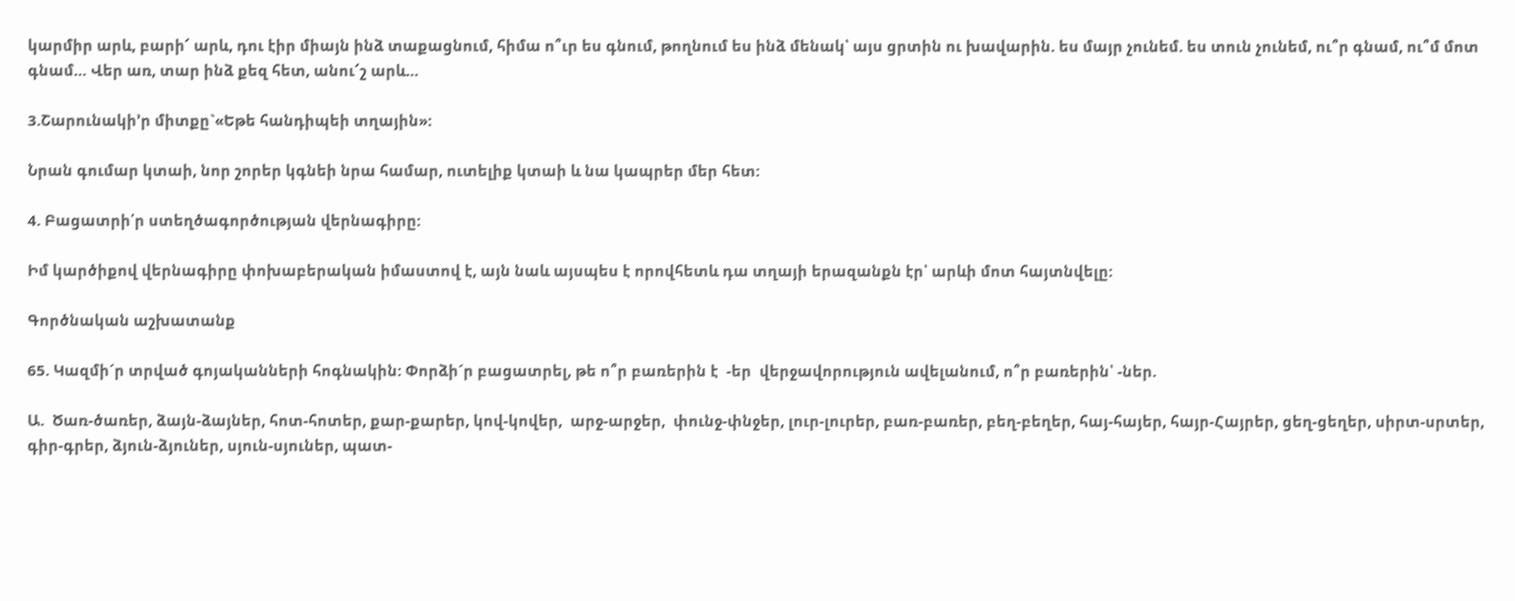կարմիր արև, բարի՜ արև, դու էիր միայն ինձ տաքացնում, հիմա ո՞ւր ես գնում, թողնում ես ինձ մենակ՝ այս ցրտին ու խավարին. ես մայր չունեմ. ես տուն չունեմ, ու՞ր գնամ, ու՞մ մոտ գնամ… Վեր առ, տար ինձ քեզ հետ, անու՜շ արև…

3.Շարունակի’ր միտքը`«Եթե հանդիպեի տղային»:

Նրան գումար կտաի, նոր շորեր կգնեի նրա համար, ուտելիք կտաի և նա կապրեր մեր հետ:

4. Բացատրի՛ր ստեղծագործության վերնագիրը:

Իմ կարծիքով վերնագիրը փոխաբերական իմաստով է, այն նաև այսպես է որովհետև դա տղայի երազանքն էր՝ արևի մոտ հայտնվելը:

Գործնական աշխատանք

65. Կազմի´ր տրված գոյականների հոգնակին: Փորձի´ր բացատրել, թե ո՞ր բառերին է  -եր  վերջավորություն ավելանում, ո՞ր բառերին՝ -ներ.

Ա.  Ծառ-ծառեր, ձայն-ձայներ, հոտ-հոտեր, քար-քարեր, կով-կովեր,  արջ-արջեր,  փունջ-փնջեր, լուր-լուրեր, բառ-բառեր, բեղ-բեղեր, հայ-հայեր, հայր-Հայրեր, ցեղ-ցեղեր, սիրտ-սրտեր, գիր-գրեր, ձյուն-ձյուներ, սյուն-սյուներ, պատ-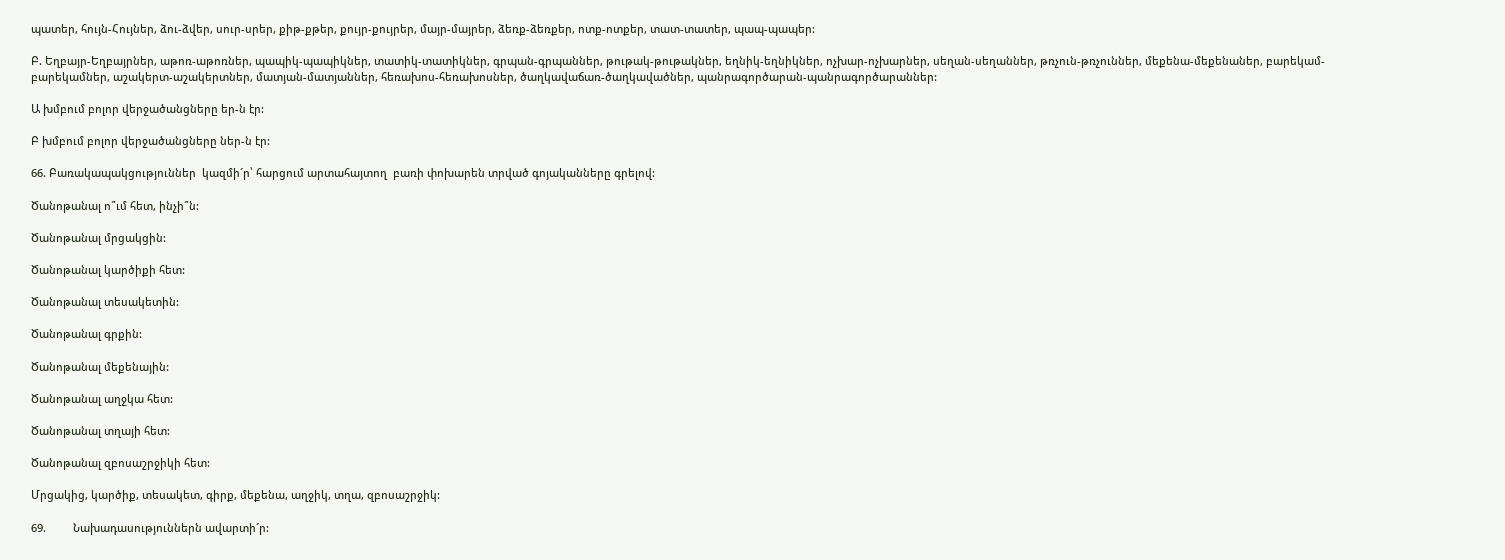պատեր, հույն-Հույներ, ձու-ձվեր, սուր-սրեր, քիթ-քթեր, քույր-քույրեր, մայր-մայրեր, ձեռք-ձեռքեր, ոտք-ոտքեր, տատ-տատեր, պապ-պապեր:

Բ. Եղբայր-Եղբայրներ, աթոռ-աթոռներ, պապիկ-պապիկներ, տատիկ-տատիկներ, գրպան-գրպաններ, թութակ-թութակներ, եղնիկ-եղնիկներ, ոչխար-ոչխարներ, սեղան-սեղաններ, թռչուն-թռչուններ, մեքենա-մեքենաներ, բարեկամ-բարեկամներ, աշակերտ-աշակերտներ, մատյան-մատյաններ, հեռախոս-հեռախոսներ, ծաղկավաճառ-ծաղկավածներ, պանրագործարան-պանրագործարաններ:

Ա խմբում բոլոր վերջածանցները եր-ն էր:

Բ խմբում բոլոր վերջածանցները ներ-ն էր:

66. Բառակապակցություններ  կազմի´ր՝ հարցում արտահայտող  բառի փոխարեն տրված գոյականները գրելով:

Ծանոթանալ ո՞ւմ հետ, ինչի՞ն:

Ծանոթանալ մրցակցին:

Ծանոթանալ կարծիքի հետ:

Ծանոթանալ տեսակետին:

Ծանոթանալ գրքին:

Ծանոթանալ մեքենային:

Ծանոթանալ աղջկա հետ:

Ծանոթանալ տղայի հետ:

Ծանոթանալ զբոսաշրջիկի հետ:

Մրցակից, կարծիք, տեսակետ, գիրք, մեքենա, աղջիկ, տղա, զբոսաշրջիկ:

69.         Նախադասություններն ավարտի´ր: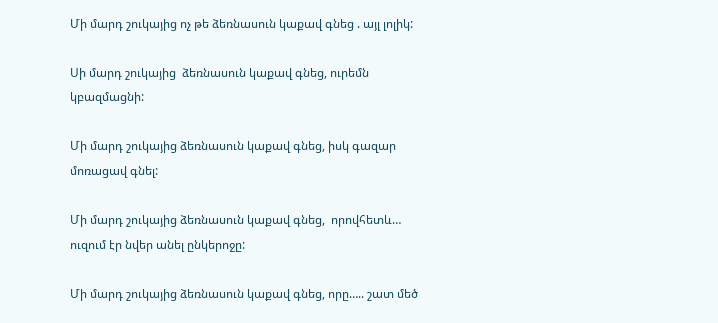Մի մարդ շուկայից ոչ թե ձեռնասուն կաքավ գնեց . այլ լոլիկ:

Սի մարդ շուկայից  ձեռնասուն կաքավ գնեց, ուրեմն կբազմացնի:

Մի մարդ շուկայից ձեռնասուն կաքավ գնեց, իսկ գազար մոռացավ գնել:

Մի մարդ շուկայից ձեռնասուն կաքավ գնեց,  որովհետև… ուզում էր նվեր անել ընկերոջը:

Մի մարդ շուկայից ձեռնասուն կաքավ գնեց, որը….. շատ մեծ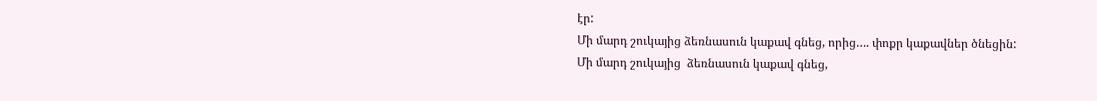էր:
Մի մարդ շուկայից ձեռնասուն կաքավ գնեց, որից…. փոքր կաքավներ ծնեցին:
Մի մարդ շուկայից  ձեռնասուն կաքավ գնեց,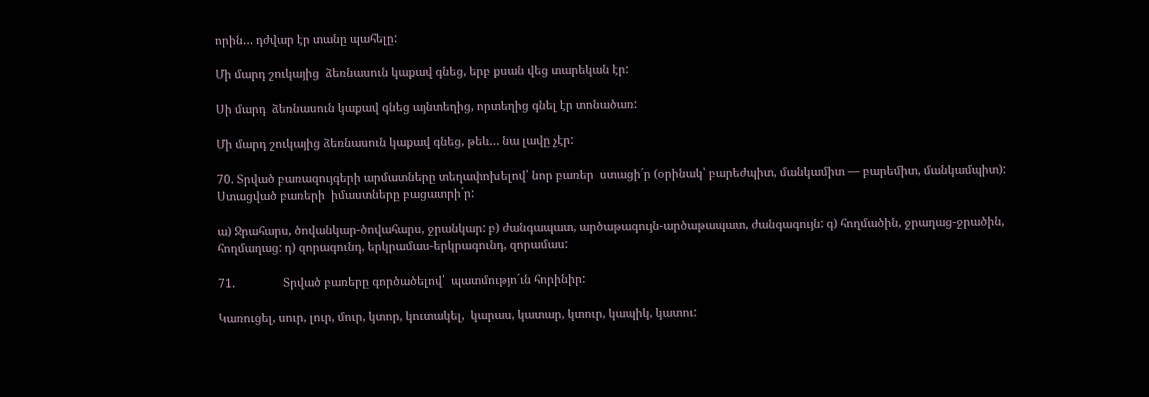որին… դժվար էր տանը պահելը:

Մի մարդ շուկայից  ձեռնասուն կաքավ գնեց, երբ քսան վեց տարեկան էր:

Սի մարդ  ձեռնասուն կաքավ գնեց այնտեղից, որտեղից գնել էր տոնածառ:

Մի մարդ շուկայից ձեռնասուն կաքավ գնեց, թեև… նա լավը չէր:

70. Տրված բառազույգերի արմատները տեղափոխելով՝ նոր բառեր  ստացի´ր (օրինակ՝ բարեժպիտ, մանկամիտ — բարեմիտ, մանկամպիտ):  Ստացված բառերի  իմաստները բացատրի´ր:

ա) Ջրահարս, ծովանկար-ծովահարս, ջրանկար: բ) ժանգապատ, արծաթագույն-արծաթապատ, ժանգագույն: գ) հողմածին, ջրաղաց-ջրածին, հողմաղաց: դ) զորագունդ, երկրամաս-երկրագունդ, զորամաս:

71.                Տրված բառերը գործածելով՝  պատմությո´ւն հորինիր:

Կառուցել, սուր, լուր, մուր, կտոր, կուտակել,  կարաս, կատար, կտուր, կապիկ, կատու: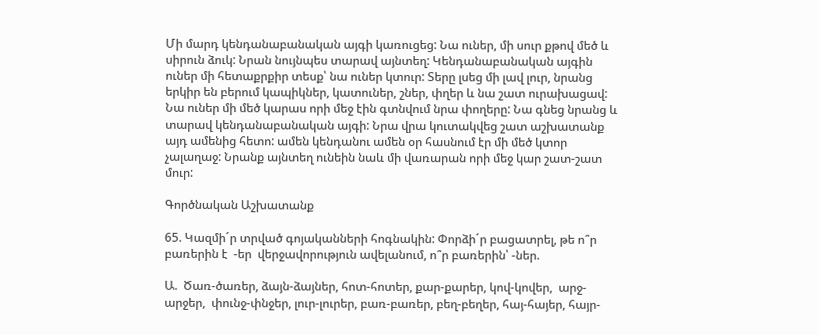Մի մարդ կենդանաբանական այգի կառուցեց: Նա ուներ, մի սուր քթով մեծ և սիրուն ձուկ: Նրան նույնպես տարավ այնտեղ: Կենդանաբանական այգին ուներ մի հետաքրքիր տեսք՝ նա ուներ կտուր: Տերը լսեց մի լավ լուր, նրանց երկիր են բերում կապիկներ, կատուներ, շներ, փղեր և նա շատ ուրախացավ: Նա ուներ մի մեծ կարաս որի մեջ էին գտնվում նրա փողերը: Նա գնեց նրանց և տարավ կենդանաբանական այգի: Նրա վրա կուտակվեց շատ աշխատանք այդ ամենից հետո: ամեն կենդանու ամեն օր հասնում էր մի մեծ կտոր չալաղաջ: Նրանք այնտեղ ունեին նաև մի վառարան որի մեջ կար շատ-շատ մուր:

Գործնական Աշխատանք

65. Կազմի´ր տրված գոյականների հոգնակին: Փորձի´ր բացատրել, թե ո՞ր բառերին է  -եր  վերջավորություն ավելանում, ո՞ր բառերին՝ -ներ.

Ա.  Ծառ-ծառեր, ձայն-ձայներ, հոտ-հոտեր, քար-քարեր, կով-կովեր,  արջ-արջեր,  փունջ-փնջեր, լուր-լուրեր, բառ-բառեր, բեղ-բեղեր, հայ-հայեր, հայր-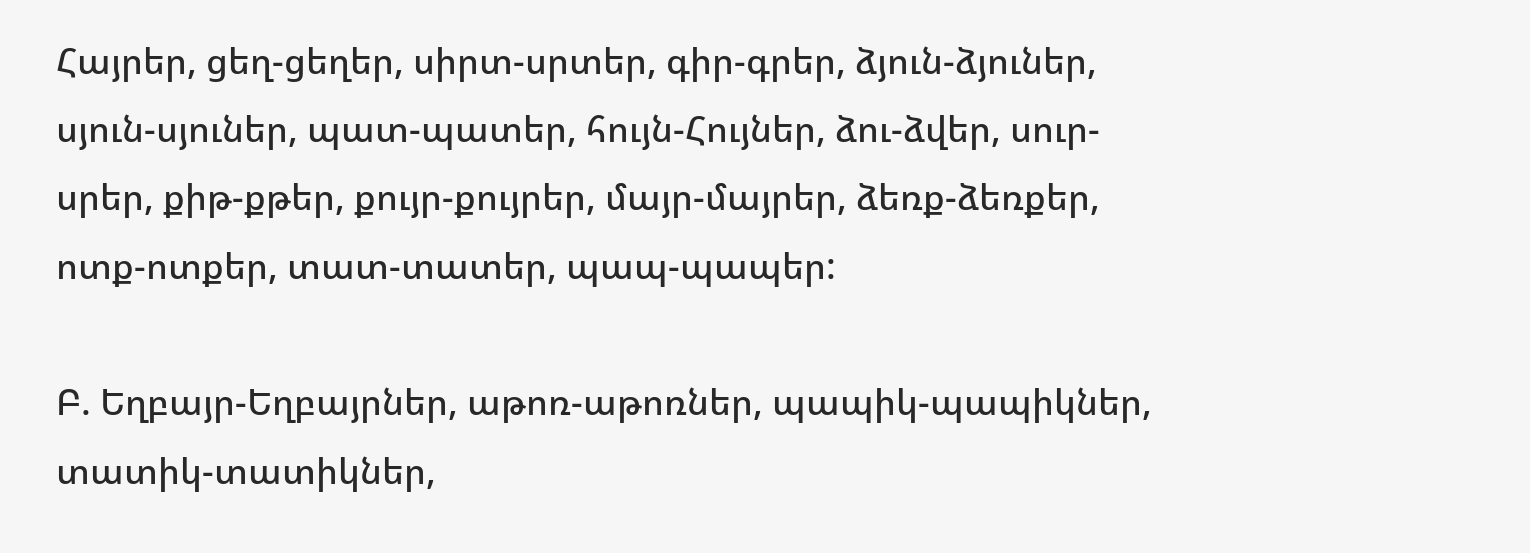Հայրեր, ցեղ-ցեղեր, սիրտ-սրտեր, գիր-գրեր, ձյուն-ձյուներ, սյուն-սյուներ, պատ-պատեր, հույն-Հույներ, ձու-ձվեր, սուր-սրեր, քիթ-քթեր, քույր-քույրեր, մայր-մայրեր, ձեռք-ձեռքեր, ոտք-ոտքեր, տատ-տատեր, պապ-պապեր:

Բ. Եղբայր-Եղբայրներ, աթոռ-աթոռներ, պապիկ-պապիկներ, տատիկ-տատիկներ,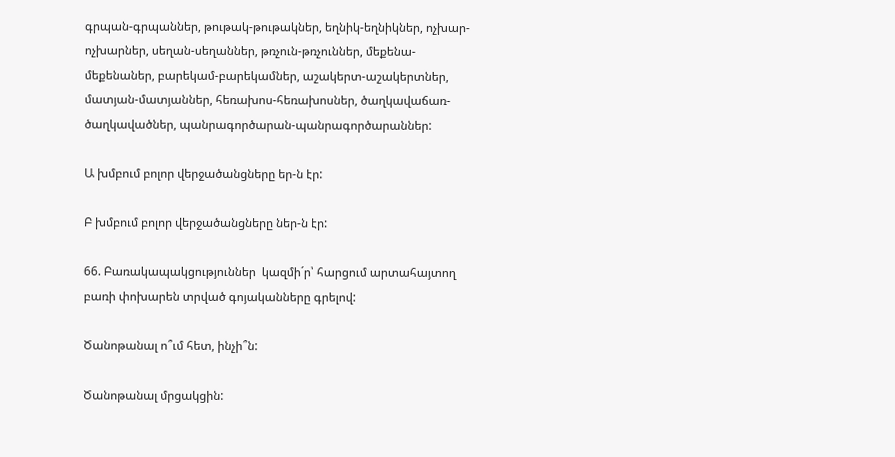գրպան-գրպաններ, թութակ-թութակներ, եղնիկ-եղնիկներ, ոչխար-ոչխարներ, սեղան-սեղաններ, թռչուն-թռչուններ, մեքենա-մեքենաներ, բարեկամ-բարեկամներ, աշակերտ-աշակերտներ, մատյան-մատյաններ, հեռախոս-հեռախոսներ, ծաղկավաճառ-ծաղկավածներ, պանրագործարան-պանրագործարաններ:

Ա խմբում բոլոր վերջածանցները եր-ն էր:

Բ խմբում բոլոր վերջածանցները ներ-ն էր:

66. Բառակապակցություններ  կազմի´ր՝ հարցում արտահայտող  բառի փոխարեն տրված գոյականները գրելով:

Ծանոթանալ ո՞ւմ հետ, ինչի՞ն:

Ծանոթանալ մրցակցին: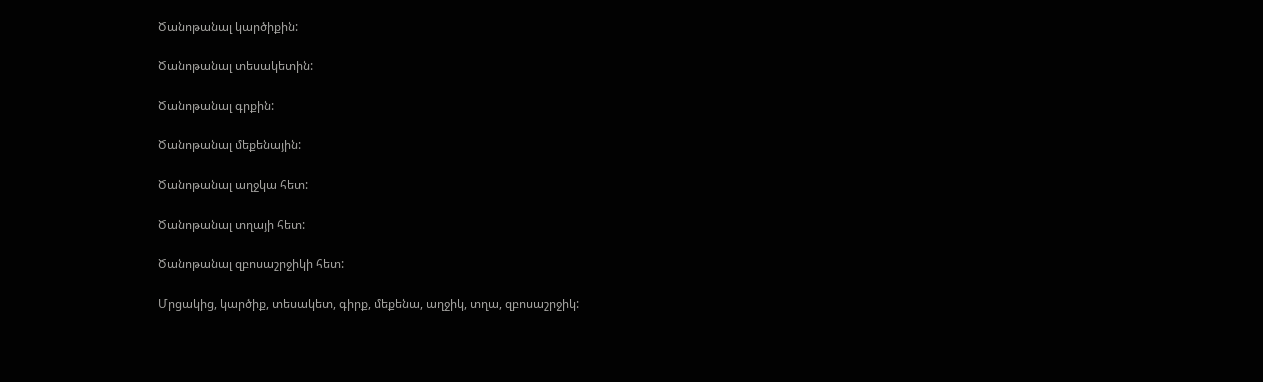Ծանոթանալ կարծիքին:

Ծանոթանալ տեսակետին:

Ծանոթանալ գրքին:

Ծանոթանալ մեքենային:

Ծանոթանալ աղջկա հետ:

Ծանոթանալ տղայի հետ:

Ծանոթանալ զբոսաշրջիկի հետ:

Մրցակից, կարծիք, տեսակետ, գիրք, մեքենա, աղջիկ, տղա, զբոսաշրջիկ: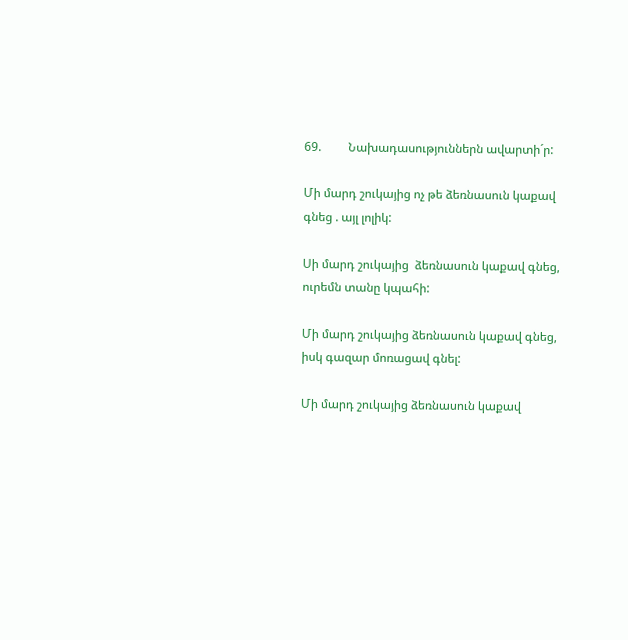69.         Նախադասություններն ավարտի´ր:

Մի մարդ շուկայից ոչ թե ձեռնասուն կաքավ գնեց . այլ լոլիկ:

Սի մարդ շուկայից  ձեռնասուն կաքավ գնեց, ուրեմն տանը կպահի:

Մի մարդ շուկայից ձեռնասուն կաքավ գնեց, իսկ գազար մոռացավ գնել:

Մի մարդ շուկայից ձեռնասուն կաքավ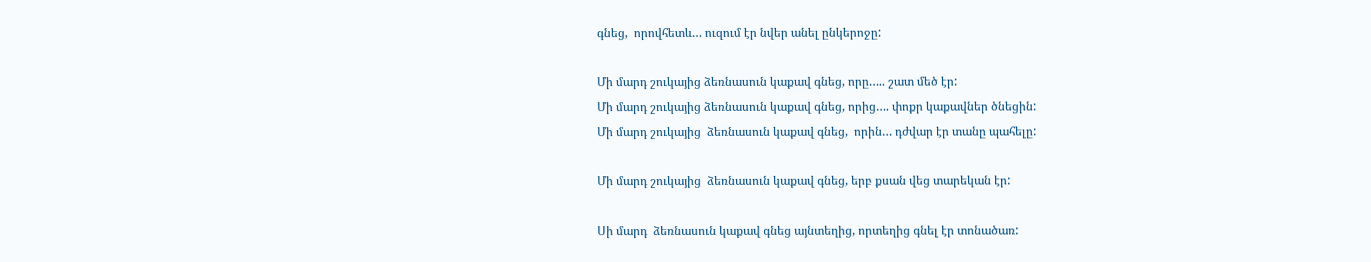գնեց,  որովհետև… ուզում էր նվեր անել ընկերոջը:

Մի մարդ շուկայից ձեռնասուն կաքավ գնեց, որը….. շատ մեծ էր:
Մի մարդ շուկայից ձեռնասուն կաքավ գնեց, որից…. փոքր կաքավներ ծնեցին:
Մի մարդ շուկայից  ձեռնասուն կաքավ գնեց,  որին… դժվար էր տանը պահելը:

Մի մարդ շուկայից  ձեռնասուն կաքավ գնեց, երբ քսան վեց տարեկան էր:

Սի մարդ  ձեռնասուն կաքավ գնեց այնտեղից, որտեղից գնել էր տոնածառ: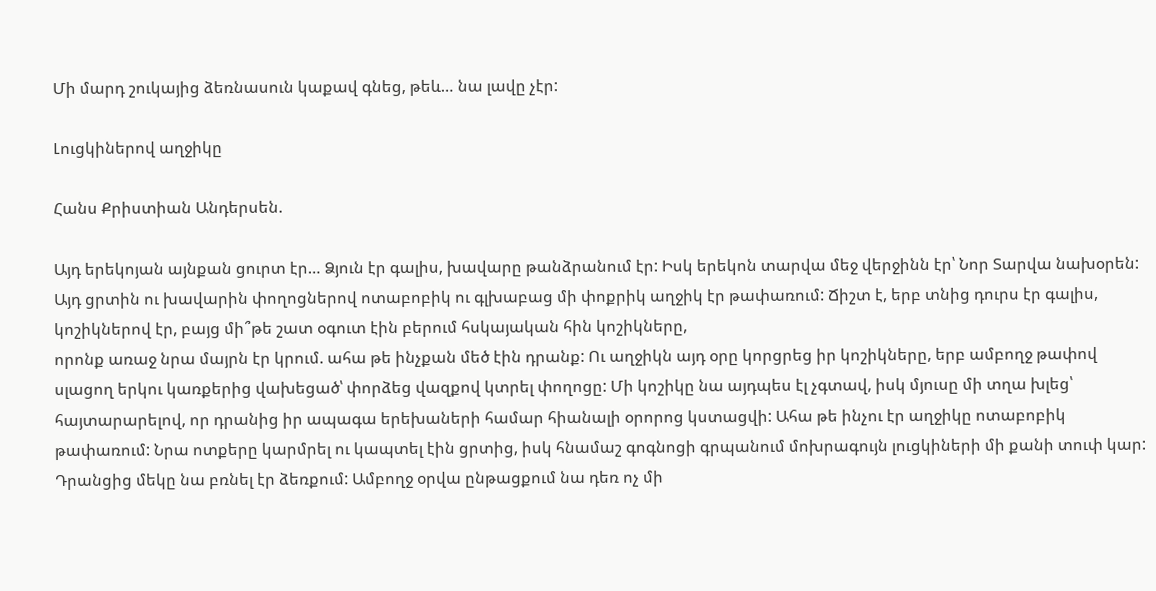Մի մարդ շուկայից ձեռնասուն կաքավ գնեց, թեև… նա լավը չէր:

Լուցկիներով աղջիկը

Հանս Քրիստիան Անդերսեն.

Այդ երեկոյան այնքան ցուրտ էր… Ձյուն էր գալիս, խավարը թանձրանում էր: Իսկ երեկոն տարվա մեջ վերջինն էր՝ Նոր Տարվա նախօրեն: Այդ ցրտին ու խավարին փողոցներով ոտաբոբիկ ու գլխաբաց մի փոքրիկ աղջիկ էր թափառում: Ճիշտ է, երբ տնից դուրս էր գալիս, կոշիկներով էր, բայց մի՞թե շատ օգուտ էին բերում հսկայական հին կոշիկները,
որոնք առաջ նրա մայրն էր կրում. ահա թե ինչքան մեծ էին դրանք: Ու աղջիկն այդ օրը կորցրեց իր կոշիկները, երբ ամբողջ թափով սլացող երկու կառքերից վախեցած՝ փորձեց վազքով կտրել փողոցը: Մի կոշիկը նա այդպես էլ չգտավ, իսկ մյուսը մի տղա խլեց՝ հայտարարելով, որ դրանից իր ապագա երեխաների համար հիանալի օրորոց կստացվի: Ահա թե ինչու էր աղջիկը ոտաբոբիկ թափառում: Նրա ոտքերը կարմրել ու կապտել էին ցրտից, իսկ հնամաշ գոգնոցի գրպանում մոխրագույն լուցկիների մի քանի տուփ կար: Դրանցից մեկը նա բռնել էր ձեռքում: Ամբողջ օրվա ընթացքում նա դեռ ոչ մի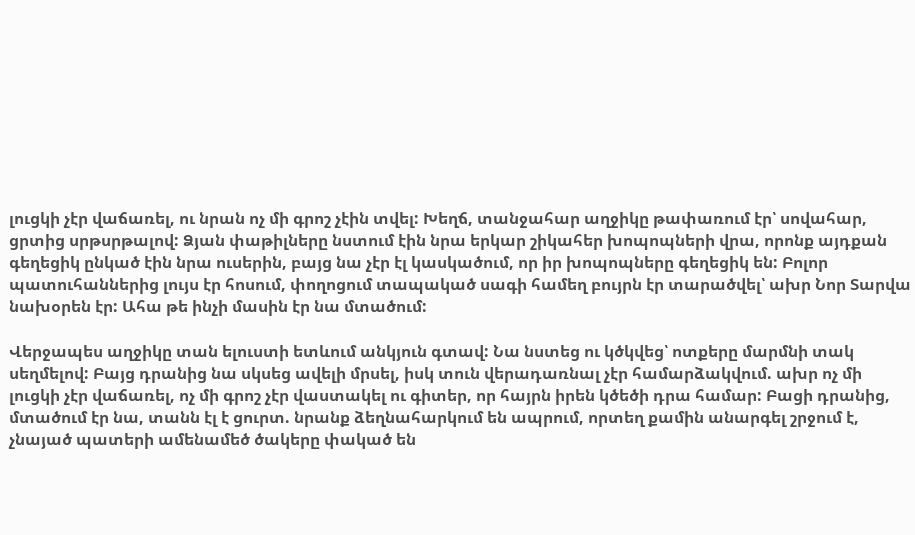լուցկի չէր վաճառել, ու նրան ոչ մի գրոշ չէին տվել: Խեղճ, տանջահար աղջիկը թափառում էր՝ սովահար, ցրտից սրթսրթալով: Ձյան փաթիլները նստում էին նրա երկար շիկահեր խոպոպների վրա, որոնք այդքան գեղեցիկ ընկած էին նրա ուսերին, բայց նա չէր էլ կասկածում, որ իր խոպոպները գեղեցիկ են: Բոլոր պատուհաններից լույս էր հոսում, փողոցում տապակած սագի համեղ բույրն էր տարածվել՝ ախր Նոր Տարվա նախօրեն էր: Ահա թե ինչի մասին էր նա մտածում:

Վերջապես աղջիկը տան ելուստի ետևում անկյուն գտավ: Նա նստեց ու կծկվեց՝ ոտքերը մարմնի տակ սեղմելով: Բայց դրանից նա սկսեց ավելի մրսել, իսկ տուն վերադառնալ չէր համարձակվում. ախր ոչ մի լուցկի չէր վաճառել, ոչ մի գրոշ չէր վաստակել ու գիտեր, որ հայրն իրեն կծեծի դրա համար: Բացի դրանից, մտածում էր նա, տանն էլ է ցուրտ. նրանք ձեղնահարկում են ապրում, որտեղ քամին անարգել շրջում է, չնայած պատերի ամենամեծ ծակերը փակած են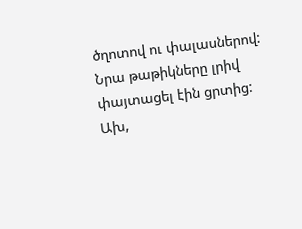ծղոտով ու փալասներով: Նրա թաթիկները լրիվ փայտացել էին ցրտից: Ախ,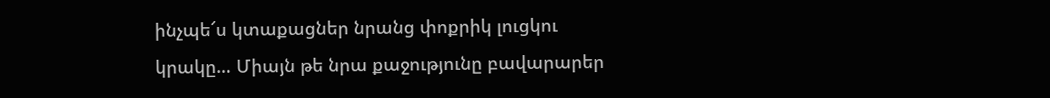ինչպե՜ս կտաքացներ նրանց փոքրիկ լուցկու կրակը… Միայն թե նրա քաջությունը բավարարեր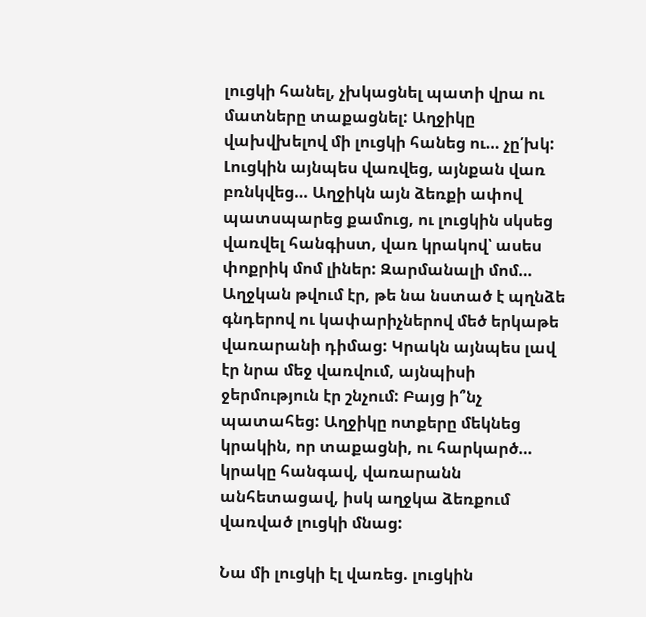լուցկի հանել, չխկացնել պատի վրա ու մատները տաքացնել: Աղջիկը վախվխելով մի լուցկի հանեց ու… չը՛խկ: Լուցկին այնպես վառվեց, այնքան վառ բռնկվեց… Աղջիկն այն ձեռքի ափով պատսպարեց քամուց, ու լուցկին սկսեց վառվել հանգիստ, վառ կրակով՝ ասես փոքրիկ մոմ լիներ: Զարմանալի մոմ… Աղջկան թվում էր, թե նա նստած է պղնձե գնդերով ու կափարիչներով մեծ երկաթե վառարանի դիմաց: Կրակն այնպես լավ էր նրա մեջ վառվում, այնպիսի ջերմություն էր շնչում: Բայց ի՞նչ պատահեց: Աղջիկը ոտքերը մեկնեց կրակին, որ տաքացնի, ու հարկարծ… կրակը հանգավ, վառարանն անհետացավ, իսկ աղջկա ձեռքում վառված լուցկի մնաց:

Նա մի լուցկի էլ վառեց. լուցկին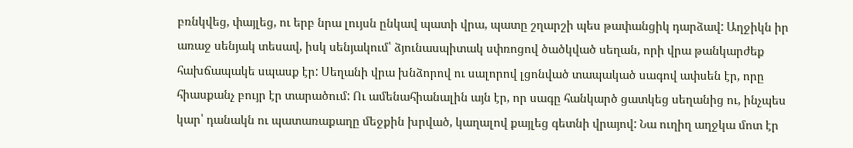բռնկվեց, փայլեց, ու երբ նրա լույսն ընկավ պատի վրա, պատը շղարշի պես թափանցիկ դարձավ: Աղջիկն իր առաջ սենյակ տեսավ, իսկ սենյակում՝ ձյունասպիտակ սփռոցով ծածկված սեղան, որի վրա թանկարժեք հախճապակե սպասք էր: Սեղանի վրա խնձորով ու սալորով լցոնված տապակած սագով ափսեն էր, որը հիասքանչ բույր էր տարածում: Ու ամենահիանալին այն էր, որ սագը հանկարծ ցատկեց սեղանից ու, ինչպես կար՝ դանակն ու պատառաքաղը մեջքին խրված, կաղալով քայլեց գետնի վրայով: Նա ուղիղ աղջկա մոտ էր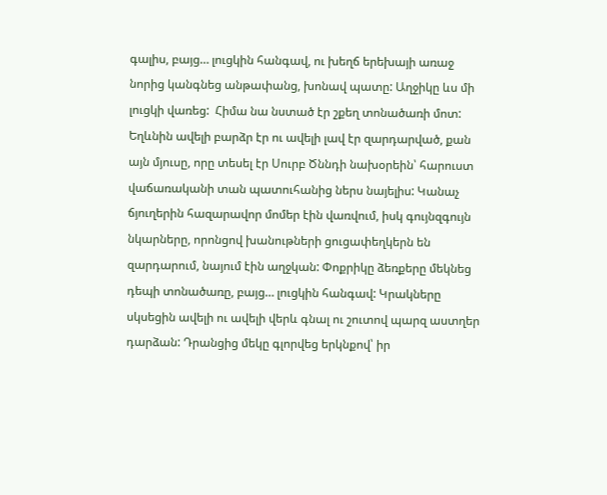գալիս, բայց… լուցկին հանգավ, ու խեղճ երեխայի առաջ նորից կանգնեց անթափանց, խոնավ պատը: Աղջիկը ևս մի լուցկի վառեց:  Հիմա նա նստած էր շքեղ տոնածառի մոտ: Եղևնին ավելի բարձր էր ու ավելի լավ էր զարդարված, քան այն մյուսը, որը տեսել էր Սուրբ Ծննդի նախօրեին՝ հարուստ վաճառականի տան պատուհանից ներս նայելիս: Կանաչ ճյուղերին հազարավոր մոմեր էին վառվում, իսկ գույնզգույն նկարները, որոնցով խանութների ցուցափեղկերն են զարդարում, նայում էին աղջկան: Փոքրիկը ձեռքերը մեկնեց դեպի տոնածառը, բայց… լուցկին հանգավ: Կրակները սկսեցին ավելի ու ավելի վերև գնալ ու շուտով պարզ աստղեր դարձան: Դրանցից մեկը գլորվեց երկնքով՝ իր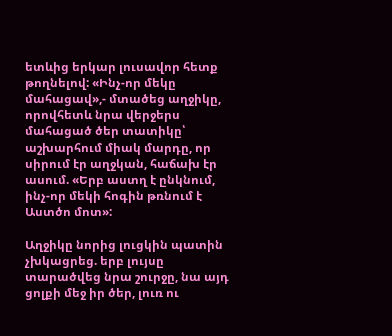ետևից երկար լուսավոր հետք թողնելով: «Ինչ-որ մեկը մահացավ»,- մտածեց աղջիկը, որովհետև նրա վերջերս մահացած ծեր տատիկը՝ աշխարհում միակ մարդը, որ սիրում էր աղջկան, հաճախ էր ասում. «Երբ աստղ է ընկնում, ինչ-որ մեկի հոգին թռնում է Աստծո մոտ»:

Աղջիկը նորից լուցկին պատին չխկացրեց. երբ լույսը տարածվեց նրա շուրջը, նա այդ ցոլքի մեջ իր ծեր, լուռ ու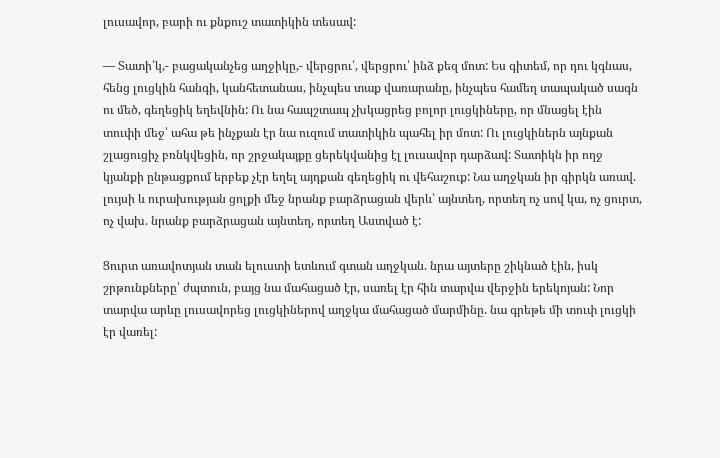լուսավոր, բարի ու քնքուշ տատիկին տեսավ:

— Տատի՛կ,- բացականչեց աղջիկը,- վերցրու՛, վերցրու՛ ինձ քեզ մոտ: Ես գիտեմ, որ դու կգնաս, հենց լուցկին հանգի, կանհետանաս, ինչպես տաք վառարանը, ինչպես համեղ տապակած սագն ու մեծ, գեղեցիկ եղեվնին: Ու նա հապշտապ չխկացրեց բոլոր լուցկիները, որ մնացել էին տուփի մեջ՝ ահա թե ինչքան էր նա ուզում տատիկին պահել իր մոտ: Ու լուցկիներն այնքան շլացուցիչ բռնկվեցին, որ շրջակայքը ցերեկվանից էլ լուսավոր դարձավ: Տատիկն իր ողջ կյանքի ընթացքում երբեք չէր եղել այդքան գեղեցիկ ու վեհաշուք: Նա աղջկան իր գիրկն առավ. լույսի և ուրախության ցոլքի մեջ նրանք բարձրացան վերև՝ այնտեղ, որտեղ ոչ սով կա, ոչ ցուրտ, ոչ վախ. նրանք բարձրացան այնտեղ, որտեղ Աստված է:

Ցուրտ առավոտյան տան ելուստի ետևում գտան աղջկան. նրա այտերը շիկնած էին, իսկ շրթունքները՝ ժպտուն, բայց նա մահացած էր, սառել էր հին տարվա վերջին երեկոյան: Նոր տարվա արևը լուսավորեց լուցկիներով աղջկա մահացած մարմինը. նա գրեթե մի տուփ լուցկի էր վառել: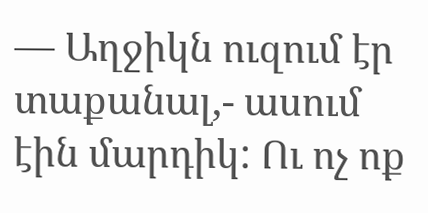— Աղջիկն ուզում էր տաքանալ,- ասում էին մարդիկ: Ու ոչ ոք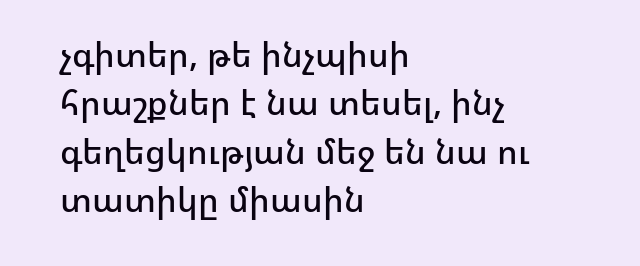չգիտեր, թե ինչպիսի հրաշքներ է նա տեսել, ինչ գեղեցկության մեջ են նա ու տատիկը միասին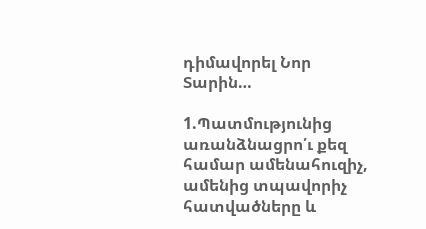դիմավորել Նոր Տարին…

1.Պատմությունից առանձնացրո՛ւ քեզ համար ամենահուզիչ, ամենից տպավորիչ հատվածները և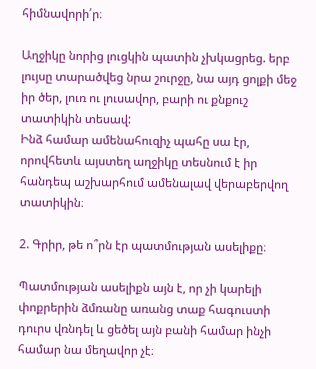հիմնավորի՛ր։

Աղջիկը նորից լուցկին պատին չխկացրեց. երբ լույսը տարածվեց նրա շուրջը, նա այդ ցոլքի մեջ իր ծեր, լուռ ու լուսավոր, բարի ու քնքուշ տատիկին տեսավ:
Ինձ համար ամենահուզիչ պահը սա էր, որովհետև այստեղ աղջիկը տեսնում է իր հանդեպ աշխարհում ամենալավ վերաբերվող տատիկին։

2. Գրիր, թե ո՞րն էր պատմության ասելիքը։

Պատմության ասելիքն այն է, որ չի կարելի փոքրերին ձմռանը առանց տաք հագուստի դուրս վռնդել և ցեծել այն բանի համար ինչի համար նա մեղավոր չէ։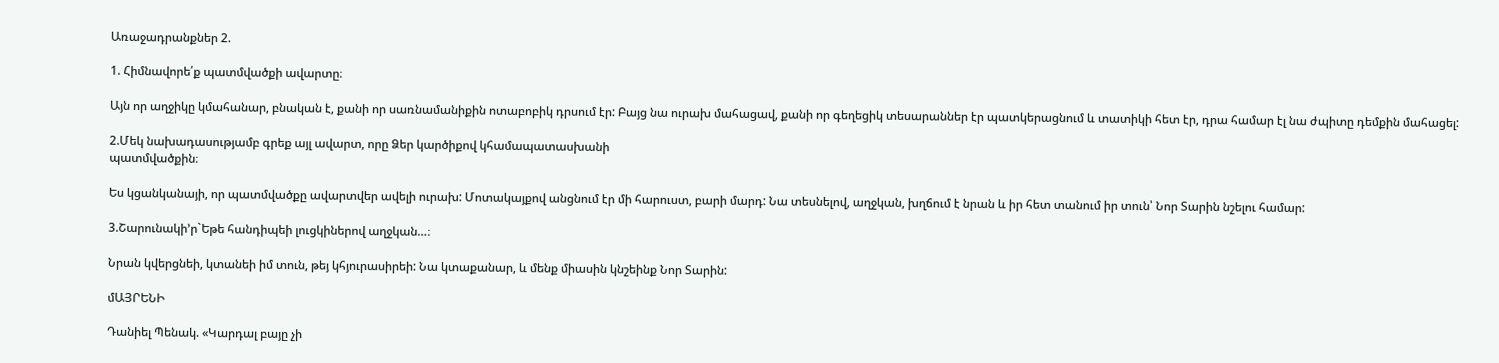Առաջադրանքներ 2.

1. Հիմնավորե՛ք պատմվածքի ավարտը։

Այն որ աղջիկը կմահանար, բնական է, քանի որ սառնամանիքին ոտաբոբիկ դրսում էր: Բայց նա ուրախ մահացավ, քանի որ գեղեցիկ տեսարաններ էր պատկերացնում և տատիկի հետ էր, դրա համար էլ նա ժպիտը դեմքին մահացել:

2.Մեկ նախադասությամբ գրեք այլ ավարտ, որը Ձեր կարծիքով կհամապատասխանի
պատմվածքին։

Ես կցանկանայի, որ պատմվածքը ավարտվեր ավելի ուրախ: Մոտակայքով անցնում էր մի հարուստ, բարի մարդ: Նա տեսնելով, աղջկան, խղճում է նրան և իր հետ տանում իր տուն՝ Նոր Տարին նշելու համար:

3.Շարունակի’ր`Եթե հանդիպեի լուցկիներով աղջկան…։

Նրան կվերցնեի, կտանեի իմ տուն, թեյ կհյուրասիրեի: Նա կտաքանար, և մենք միասին կնշեինք Նոր Տարին:

մԱՅՐԵՆԻ

Դանիել Պենակ. «Կարդալ բայը չի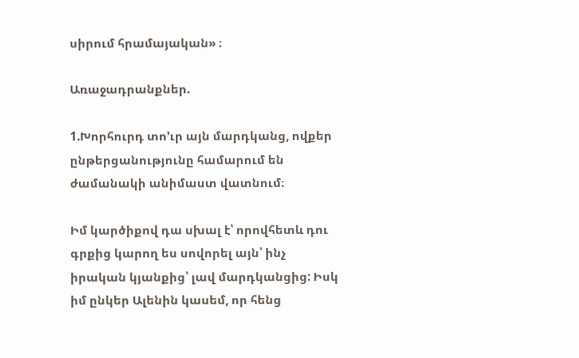սիրում հրամայական» ։

Առաջադրանքներ.

1.Խորհուրդ տո’ւր այն մարդկանց, ովքեր ընթերցանությունը համարում են ժամանակի անիմաստ վատնում։

Իմ կարծիքով դա սխալ է՝ որովհետև դու գրքից կարող ես սովորել այն՝ ինչ իրական կյանքից՝ լավ մարդկանցից: Իսկ իմ ընկեր Ալենին կասեմ, որ հենց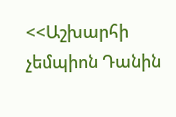<<Աշխարհի չեմպիոն Դանին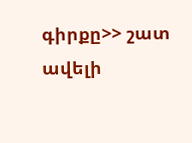գիրքը>> շատ ավելի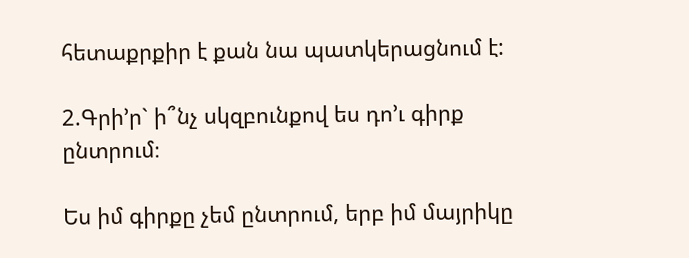հետաքրքիր է քան նա պատկերացնում է:

2.Գրի’ր` ի՞նչ սկզբունքով ես դո’ւ գիրք ընտրում։

Ես իմ գիրքը չեմ ընտրում, երբ իմ մայրիկը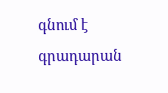գնում է գրադարան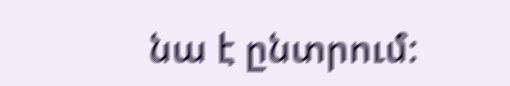նա է ընտրում: